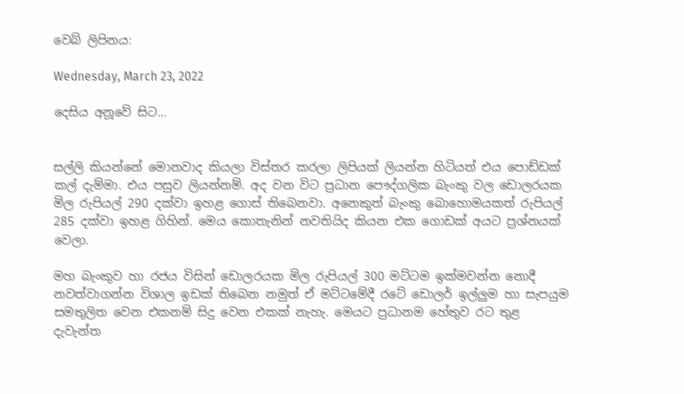වෙබ් ලිපිනය:

Wednesday, March 23, 2022

දෙසිය අනූවේ සිට...


සල්ලි කියන්නේ මොනවාද කියලා විස්තර කරලා ලිපියක් ලියන්න හිටියත් එය පොඩ්ඩක් කල් දැම්මා. එය පසුව ලියන්නම්. අද වන විට ප්‍රධාන පෞද්ගලික බැංකු වල ඩොලරයක මිල රුපියල් 290 දක්වා ඉහළ ගොස් තිබෙනවා. අනෙකුත් බැංකු බොහොමයකත් රුපියල් 285 දක්වා ඉහළ ගිහින්. මෙය කොතැනින් නවතියිද කියන එක ගොඩක් අයට ප්‍රශ්නයක් වෙලා.

මහ බැංකුව හා රජය විසින් ඩොලරයක මිල රුපියල් 300 මට්ටම ඉක්මවන්න නොදී නවත්වාගන්න විශාල ඉඩක් තිබෙන නමුත් ඒ මට්ටමේදී රටේ ඩොලර් ඉල්ලුම හා සැපයුම සමතුලිත වෙන එකනම් සිදු වෙන එකක් නැහැ. මෙයට ප්‍රධානම හේතුව රට තුළ දැවැන්ත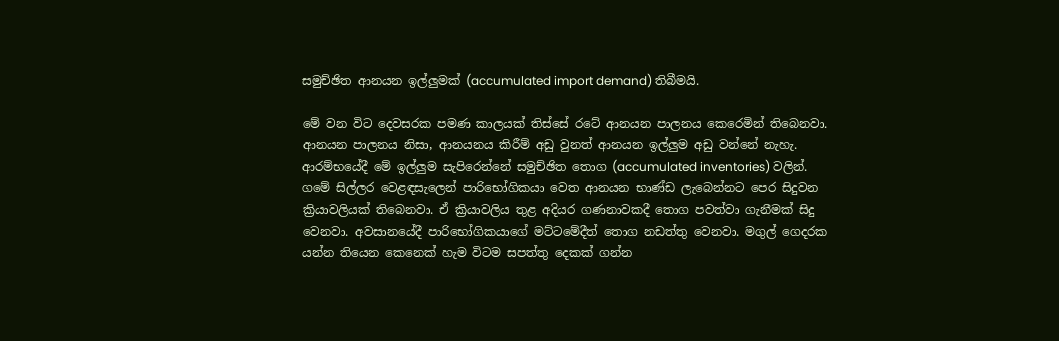සමුච්ඡිත ආනයන ඉල්ලුමක් (accumulated import demand) තිබීමයි.

මේ වන විට දෙවසරක පමණ කාලයක් තිස්සේ රටේ ආනයන පාලනය කෙරෙමින් තිබෙනවා. ආනයන පාලනය නිසා, ආනයනය කිරීම් අඩු වුනත් ආනයන ඉල්ලුම අඩු වන්නේ නැහැ. ආරම්භයේදී මේ ඉල්ලුම සැපිරෙන්නේ සමුච්ඡිත තොග (accumulated inventories) වලින්. ගමේ සිල්ලර වෙළඳසැලෙන් පාරිභෝගිකයා වෙත ආනයන භාණ්ඩ ලැබෙන්නට පෙර සිදුවන ක්‍රියාවලියක් තිබෙනවා. ඒ ක්‍රියාවලිය තුළ අදියර ගණනාවකදී තොග පවත්වා ගැනීමක් සිදු වෙනවා. අවසානයේදී පාරිභෝගිකයාගේ මට්ටමේදීත් තොග නඩත්තු වෙනවා. මගුල් ගෙදරක යන්න තියෙන කෙනෙක් හැම විටම සපත්තු දෙකක් ගන්න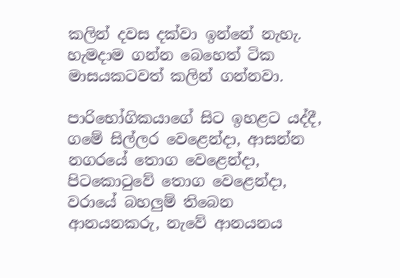කලින් දවස දක්වා ඉන්නේ නැහැ. හැමදාම ගන්න බෙහෙත් ටික මාසයකටවත් කලින් ගන්නවා.

පාරිභෝගිකයාගේ සිට ඉහළට යද්දී, ගමේ සිල්ලර වෙළෙන්දා, ආසන්න නගරයේ තොග වෙළෙන්දා, පිටකොටුවේ තොග වෙළෙන්දා, වරායේ බහලුම් තිබෙන ආනයනකරු, නැවේ ආනයනය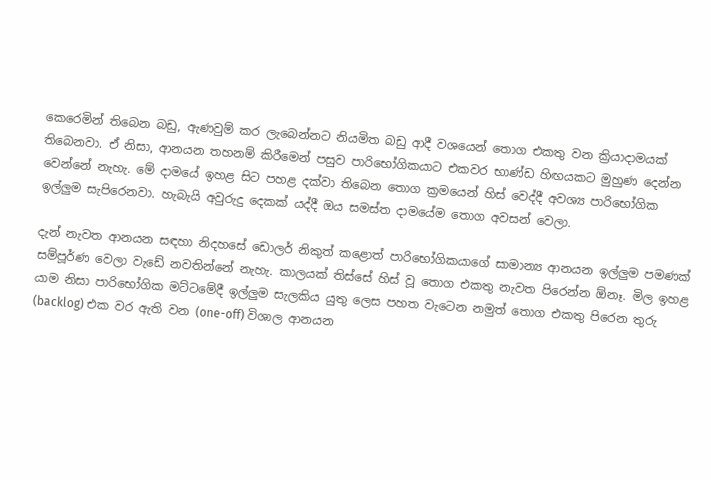කෙරෙමින් තිබෙන බඩු, ඇණවුම් කර ලැබෙන්නට නියමිත බඩු ආදී වශයෙන් තොග එකතු වන ක්‍රියාදාමයක් තිබෙනවා. ඒ නිසා, ආනයන තහනම් කිරීමෙන් පසුව පාරිභෝගිකයාට එකවර භාණ්ඩ හිඟයකට මුහුණ දෙන්න වෙන්නේ නැහැ. මේ දාමයේ ඉහළ සිට පහළ දක්වා තිබෙන තොග ක්‍රමයෙන් හිස් වෙද්දී අවශ්‍ය පාරිභෝගික ඉල්ලුම සැපිරෙනවා. හැබැයි අවුරුදු දෙකක් යද්දී ඔය සමස්ත දාමයේම තොග අවසන් වෙලා.

දැන් නැවත ආනයන සඳහා නිදහසේ ඩොලර් නිකුත් කළොත් පාරිභෝගිකයාගේ සාමාන්‍ය ආනයන ඉල්ලුම පමණක් සම්පූර්ණ වෙලා වැඩේ නවතින්නේ නැහැ. කාලයක් තිස්සේ හිස් වූ තොග එකතු නැවත පිරෙන්න ඕනෑ. මිල ඉහළ යාම නිසා පාරිභෝගික මට්ටමේදී ඉල්ලුම සැලකිය යුතු ලෙස පහත වැටෙන නමුත් තොග එකතු පිරෙන තුරු (backlog) එක වර ඇති වන (one-off) විශාල ආනයන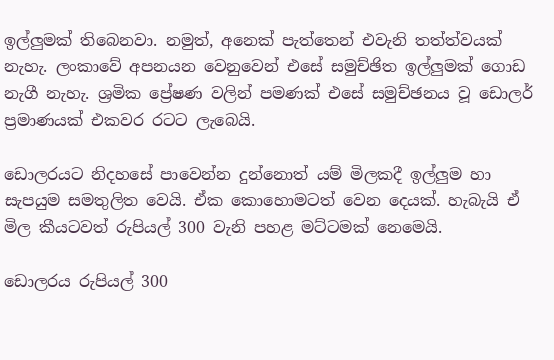ඉල්ලුමක් තිබෙනවා. නමුත්, අනෙක් පැත්තෙන් එවැනි තත්ත්වයක් නැහැ. ලංකාවේ අපනයන වෙනුවෙන් එසේ සමුච්ඡිත ඉල්ලුමක් ගොඩ නැගී නැහැ. ශ්‍රමික ප්‍රේෂණ වලින් පමණක් එසේ සමුච්ඡනය වූ ඩොලර් ප්‍රමාණයක් එකවර රටට ලැබෙයි.

ඩොලරයට නිදහසේ පාවෙන්න දුන්නොත් යම් මිලකදී ඉල්ලුම හා සැපයුම සමතුලිත වෙයි. ඒක කොහොමටත් වෙන දෙයක්. හැබැයි ඒ මිල කීයටවත් රුපියල් 300 වැනි පහළ මට්ටමක් නෙමෙයි.

ඩොලරය රුපියල් 300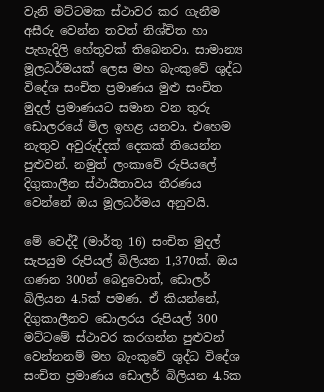වැනි මට්ටමක ස්ථාවර කර ගැනීම අසීරු වෙන්න තවත් නිශ්චිත හා පැහැදිලි හේතුවක් තිබෙනවා. සාමාන්‍ය මූලධර්මයක් ලෙස මහ බැංකුවේ ශුද්ධ විදේශ සංචිත ප්‍රමාණය මුළු සංචිත මුදල් ප්‍රමාණයට සමාන වන තුරු ඩොලරයේ මිල ඉහළ යනවා. එහෙම නැතුව අවුරුද්දක් දෙකක් තියෙන්න පුළුවන්. නමුත් ලංකාවේ රුපියලේ දිගුකාලීන ස්ථායීතාවය තීරණය වෙන්නේ ඔය මූලධර්මය අනුවයි.

මේ වෙද්දී (මාර්තු 16) සංචිත මුදල් සැපයුම රුපියල් බිලියන 1,370ක්. ඔය ගණන 300න් බෙදුවොත්, ඩොලර් බිලියන 4.5ක් පමණ. ඒ කියන්නේ, දිගුකාලීනව ඩොලරය රුපියල් 300 මට්ටමේ ස්ථාවර කරගන්න පුළුවන් වෙන්නනම් මහ බැංකුවේ ශුද්ධ විදේශ සංචිත ප්‍රමාණය ඩොලර් බිලියන 4.5ක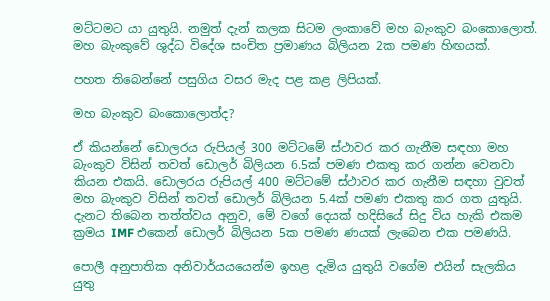මට්ටමට යා යුතුයි. නමුත් දැන් කලක සිටම ලංකාවේ මහ බැංකුව බංකොලොත්. මහ බැංකුවේ ශුද්ධ විදේශ සංචිත ප්‍රමාණය බිලියන 2ක පමණ හිඟයක්.

පහත තිබෙන්නේ පසුගිය වසර මැද පළ කළ ලිපියක්.

මහ බැංකුව බංකොලොත්ද?

ඒ කියන්නේ ඩොලරය රුපියල් 300 මට්ටමේ ස්ථාවර කර ගැනීම සඳහා මහ බැංකුව විසින් තවත් ඩොලර් බිලියන 6.5ක් පමණ එකතු කර ගන්න වෙනවා කියන එකයි. ඩොලරය රුපියල් 400 මට්ටමේ ස්ථාවර කර ගැනීම සඳහා වුවත් මහ බැංකුව විසින් තවත් ඩොලර් බිලියන 5.4ක් පමණ එකතු කර ගත යුතුයි. දැනට තිබෙන තත්ත්වය අනුව, මේ වගේ දෙයක් හදිසියේ සිදු විය හැකි එකම ක්‍රමය IMF එකෙන් ඩොලර් බිලියන 5ක පමණ ණයක් ලැබෙන එක පමණයි.

පොලී අනුපාතික අනිවාර්යයයෙන්ම ඉහළ දැමිය යුතුයි වගේම එයින් සැලකිය යුතු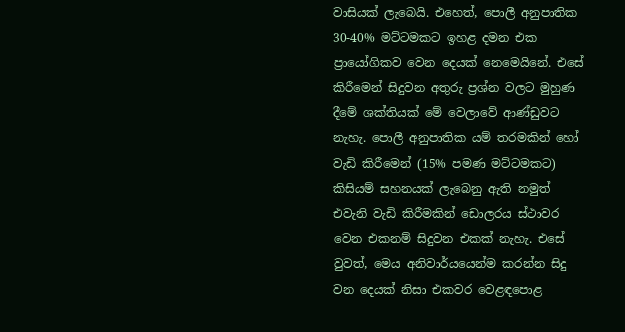වාසියක් ලැබෙයි. එහෙත්, පොලී අනුපාතික 30-40% මට්ටමකට ඉහළ දමන එක ප්‍රායෝගිකව වෙන දෙයක් නෙමෙයිනේ. එසේ කිරීමෙන් සිදුවන අතුරු ප්‍රශ්න වලට මුහුණ දීමේ ශක්තියක් මේ වෙලාවේ ආණ්ඩුවට නැහැ. පොලී අනුපාතික යම් තරමකින් හෝ වැඩි කිරීමෙන් (15% පමණ මට්ටමකට) කිසියම් සහනයක් ලැබෙනු ඇති නමුත් එවැනි වැඩි කිරීමකින් ඩොලරය ස්ථාවර වෙන එකනම් සිදුවන එකක් නැහැ. එසේ වුවත්, මෙය අනිවාර්යයෙන්ම කරන්න සිදු වන දෙයක් නිසා එකවර වෙළඳපොළ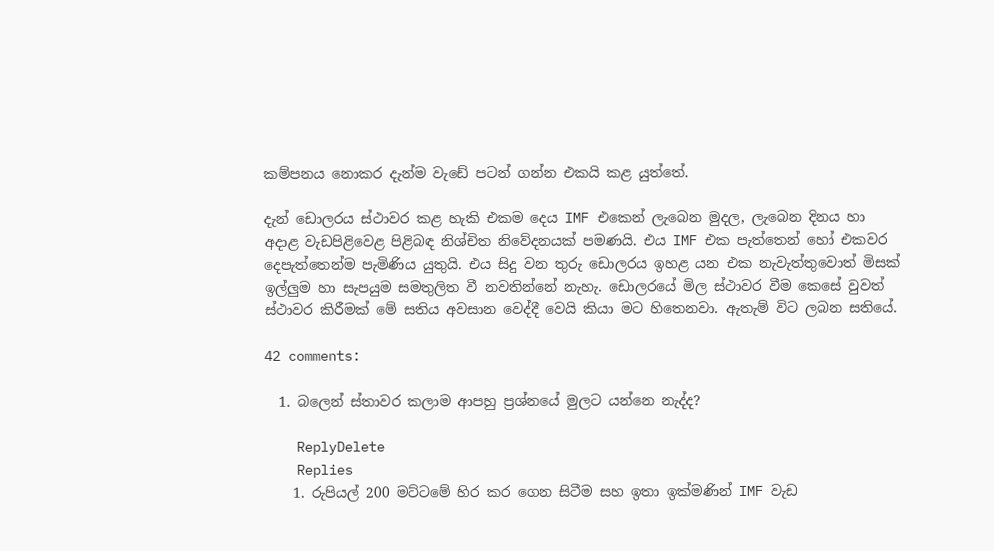කම්පනය නොකර දැන්ම වැඩේ පටන් ගන්න එකයි කළ යුත්තේ.

දැන් ඩොලරය ස්ථාවර කළ හැකි එකම දෙය IMF එකෙන් ලැබෙන මුදල, ලැබෙන දිනය හා අදාළ වැඩපිළිවෙළ පිළිබඳ නිශ්චිත නිවේදනයක් පමණයි. එය IMF එක පැත්තෙන් හෝ එකවර දෙපැත්තෙන්ම පැමිණිය යුතුයි. එය සිදු වන තුරු ඩොලරය ඉහළ යන එක නැවැත්තුවොත් මිසක් ඉල්ලුම හා සැපයුම සමතුලිත වී නවතින්නේ නැහැ. ඩොලරයේ මිල ස්ථාවර වීම කෙසේ වුවත් ස්ථාවර කිරීමක් මේ සතිය අවසාන වෙද්දී වෙයි කියා මට හිතෙනවා. ඇතැම් විට ලබන සතියේ.

42 comments:

  1. බලෙන් ස්තාවර කලාම ආපහු ප්‍රශ්නයේ මුලට යන්නෙ නැද්ද?

    ReplyDelete
    Replies
    1. රුපියල් 200 මට්ටමේ හිර කර ගෙන සිටීම සහ ඉතා ඉක්මණින් IMF වැඩ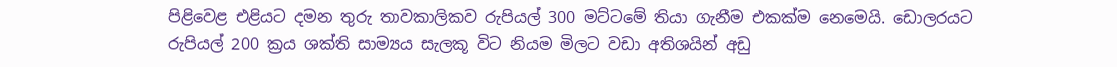පිළිවෙළ එළියට දමන තුරු තාවකාලිකව රුපියල් 300 මට්ටමේ තියා ගැනීම එකක්ම නෙමෙයි. ඩොලරයට රුපියල් 200 ක්‍රය ශක්ති සාම්‍යය සැලකූ විට නියම මිලට වඩා අතිශයින් අඩු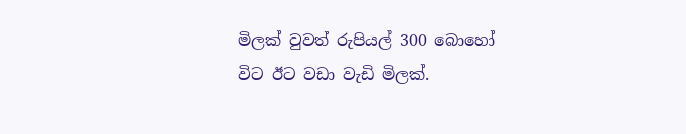මිලක් වුවත් රුපියල් 300 බොහෝ විට ඊට වඩා වැඩි මිලක්.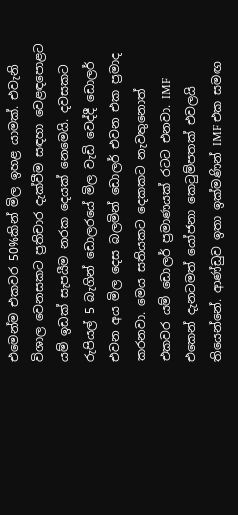එමෙන්ම එකවර 50%කින් මිල ඉහළ යාමක්. එවැනි විශාල වෙනසකට ප්‍රතිචාර දැක්වීම සඳහා වෙළඳපොළට යම් ඉඩක් සැපයීම නරක දෙයක් නෙමෙයි. දවසකට රුපියල් 5 බැගින් ඩොලරයේ මිල වැඩි වෙද්දී ඩොලර් එවන අය මිල දෙස බලමින් ඩොලර් එවන එක ප්‍රමාද කරනවා. මෙය සතියකට දෙකකට නැවතුනොත් එකවර යම් ඩොලර් ප්‍රමාණයක් රටට එනවා. IMF එකෙන් දැනටමත් යෝජනා කෙටුම්පතක් එවලයි තියෙන්නේ. ආණ්ඩුව ඉතා ඉක්මණින් IMF එක සමඟ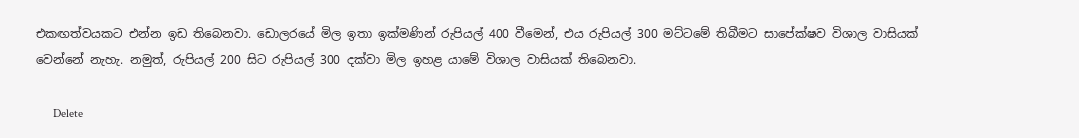එකඟත්වයකට එන්න ඉඩ තිබෙනවා. ඩොලරයේ මිල ඉතා ඉක්මණින් රුපියල් 400 වීමෙන්, එය රුපියල් 300 මට්ටමේ තිබීමට සාපේක්ෂව විශාල වාසියක් වෙන්නේ නැහැ. නමුත්, රුපියල් 200 සිට රුපියල් 300 දක්වා මිල ඉහළ යාමේ විශාල වාසියක් තිබෙනවා.

      Delete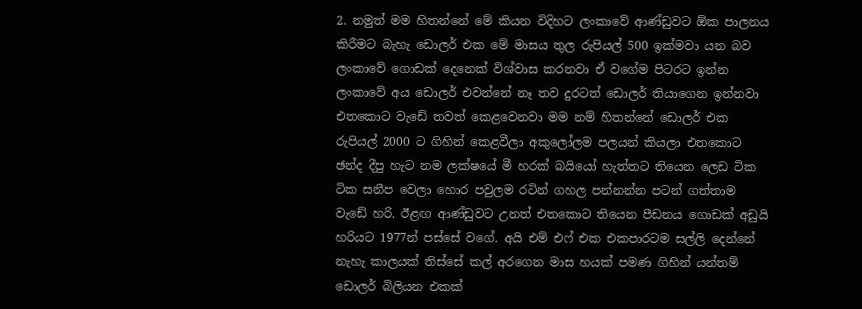2. නමුත් මම හිතන්නේ මේ කියන විදිහට ලංකාවේ ආණ්ඩුවට ඕක පාලනය කිරීමට බැහැ ඩොලර් එක මේ මාසය තුල රුපියල් 500 ඉක්මවා යන බව ලංකාවේ ගොඩක් දෙනෙක් විශ්වාස කරනවා ඒ වගේම පිටරට ඉන්න ලංකාවේ අය ඩොලර් එවන්නේ නෑ තව දුරටත් ඩොලර් තියාගෙන ඉන්නවා එතකොට වැඩේ තවත් කෙළවෙනවා මම නම් හිතන්නේ ඩොලර් එක රුපියල් 2000 ට ගිහින් කෙළවීලා අකුලෝලම පලයන් කියලා එතකොට ඡන්ද දීපු හැට නම ලක්ෂයේ මී හරක් බයියෝ හැත්තට තියෙන ලෙඩ ටික ටික සනීප වෙලා හොර පවුලම රටින් ගහල පන්නන්න පටන් ගත්තාම වැඩේ හරි. ඊළඟ ආණ්ඩුවට උනත් එතකොට තියෙන පීඩනය ගොඩක් අඩුයි හරියට 1977න් පස්සේ වගේ. අයි එම් එෆ් එක එකපාරටම සල්ලි දෙන්නේ නැහැ කාලයක් තිස්සේ කල් අරගෙන මාස හයක් පමණ ගිහින් යන්තම් ඩොලර් බිලියන එකක්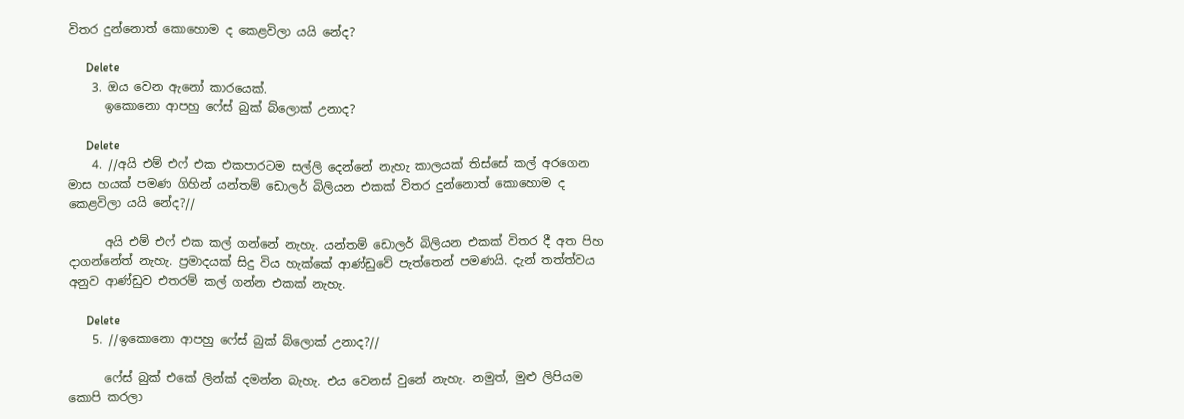විතර දුන්නොත් කොහොම ද කෙළවිලා යයි නේද?

      Delete
    3. ඔය වෙන ඇනෝ කාරයෙක්.
      ඉකොනො ආපහු ෆේස් බුක් බ්ලොක් උනාද?

      Delete
    4. //අයි එම් එෆ් එක එකපාරටම සල්ලි දෙන්නේ නැහැ කාලයක් තිස්සේ කල් අරගෙන මාස හයක් පමණ ගිහින් යන්තම් ඩොලර් බිලියන එකක් විතර දුන්නොත් කොහොම ද කෙළවිලා යයි නේද?//

      අයි එම් එෆ් එක කල් ගන්නේ නැහැ. යන්තම් ඩොලර් බිලියන එකක් විතර දී අත පිහ දාගන්නේත් නැහැ. ප්‍රමාදයක් සිදු විය හැක්කේ ආණ්ඩුවේ පැත්තෙන් පමණයි. දැන් තත්ත්වය අනුව ආණ්ඩුව එතරම් කල් ගන්න එකක් නැහැ.

      Delete
    5. //ඉකොනො ආපහු ෆේස් බුක් බ්ලොක් උනාද?//

      ෆේස් බුක් එකේ ලින්ක් දමන්න බැහැ. එය වෙනස් වුනේ නැහැ. නමුත්, මුළු ලිපියම කොපි කරලා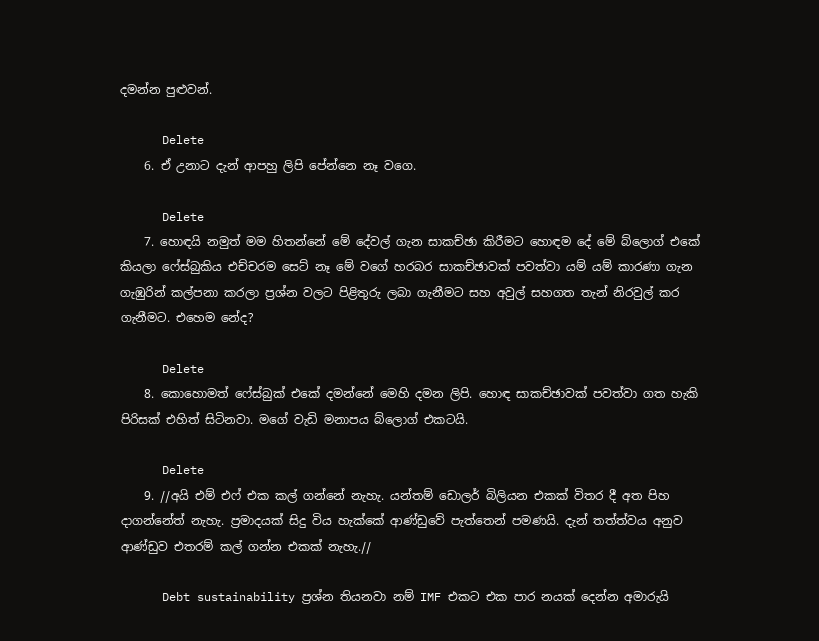දමන්න පුළුවන්.

      Delete
    6. ඒ උනාට දැන් ආපහු ලිපි පේන්නෙ නෑ වගෙ.

      Delete
    7. හොඳයි නමුත් මම හිතන්නේ මේ දේවල් ගැන සාකච්ඡා කිරීමට හොඳම දේ මේ බ්ලොග් එකේ කියලා ෆේස්බුකිය එච්චරම සෙට් නෑ මේ වගේ හරබර සාකච්ඡාවක් පවත්වා යම් යම් කාරණා ගැන ගැඹුරින් කල්පනා කරලා ප්‍රශ්න වලට පිළිතුරු ලබා ගැනීමට සහ අවුල් සහගත තැන් නිරවුල් කර ගැනීමට. එහෙම නේද?

      Delete
    8. කොහොමත් ෆේස්බුක් එකේ දමන්නේ මෙහි දමන ලිපි. හොඳ සාකච්ඡාවක් පවත්වා ගත හැකි පිරිසක් එහිත් සිටිනවා. මගේ වැඩි මනාපය බ්ලොග් එකටයි.

      Delete
    9. //අයි එම් එෆ් එක කල් ගන්නේ නැහැ. යන්තම් ඩොලර් බිලියන එකක් විතර දී අත පිහ දාගන්නේත් නැහැ. ප්‍රමාදයක් සිදු විය හැක්කේ ආණ්ඩුවේ පැත්තෙන් පමණයි. දැන් තත්ත්වය අනුව ආණ්ඩුව එතරම් කල් ගන්න එකක් නැහැ.//

      Debt sustainability ප්‍රශ්න තියනවා නම් IMF එකට එක පාර නයක් දෙන්න අමාරුයි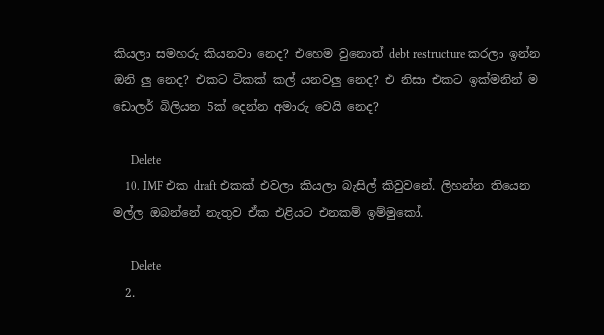කියලා සමහරු කියනවා නෙද? එහෙම වුනොත් debt restructure කරලා ඉන්න ඔනි ලු නෙද? එකට ටිකක් කල් යනවලු නෙද? එ නිසා එකට ඉක්මනින් ම ඩොලර් බිලියන 5ක් දෙන්න අමාරු වෙයි නෙද?

      Delete
    10. IMF එක draft එකක් එවලා කියලා බැසිල් කිවුවනේ. ලිහන්න තියෙන මල්ල ඔබන්නේ නැතුව ඒක එළියට එනකම් ඉම්මුකෝ.

      Delete
  2.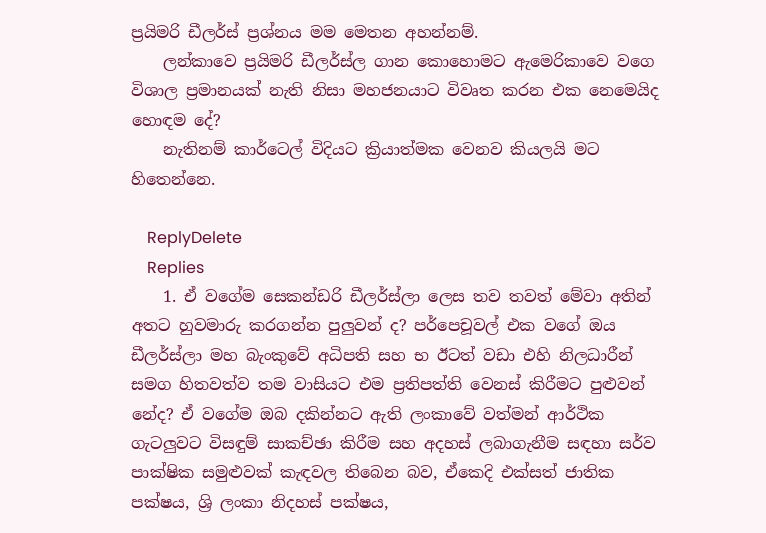ප්‍රයිමරි ඩීලර්ස් ප්‍රශ්නය මම මෙතන අහන්නම්.
    ලන්කාවෙ ප්‍රයිමරි ඩීලර්ස්ල ගාන කොහොමට ඇමෙරිකාවෙ වගෙ විශාල ප්‍රමානයක් නැති නිසා මහජනයාට විවෘත කරන එක නෙමෙයිද හොඳම දේ?
    නැතිනම් කාර්ටෙල් විදියට ක්‍රියාත්මක වෙනව කියලයි මට හිතෙන්නෙ.

    ReplyDelete
    Replies
    1. ඒ වගේම සෙකන්ඩරි ඩීලර්ස්ලා ලෙස තව තවත් මේවා අතින් අතට හුවමාරු කරගන්න පුලුවන් ද? පර්පෙචූවල් එක වගේ ඔය ඩීලර්ස්ලා මහ බැංකුවේ අධිපති සහ භ ඊටත් වඩා එහි නිලධාරීන් සමග හිතවත්ව තම වාසියට එම ප්‍රතිපත්ති වෙනස් කිරීමට පුළුවන් නේද? ඒ වගේම ඔබ දකින්නට ඇති ලංකාවේ වත්මන් ආර්ථික ගැටලුවට විසඳුම් සාකච්ඡා කිරීම සහ අදහස් ලබාගැනීම සඳහා සර්ව පාක්ෂික සමුළුවක් කැඳවල තිබෙන බව, ඒකෙදි එක්සත් ජාතික පක්ෂය, ශ්‍රි ලංකා නිදහස් පක්ෂය,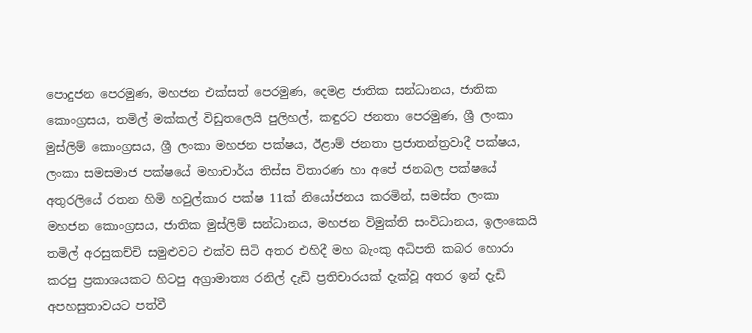පොදුජන පෙරමුණ, මහජන එක්සත් පෙරමුණ, දෙමළ ජාතික සන්ධානය, ජාතික කොංග්‍රසය, තමිල් මක්කල් විඩුතලෙයි පුලිහල්, කඳුරට ජනතා පෙරමුණ, ශ්‍රී ලංකා මුස්ලිම් කොංග්‍රසය, ශ්‍රී ලංකා මහජන පක්ෂය, ඊළාම් ජනතා ප්‍රජාතන්ත්‍රවාදී පක්ෂය, ලංකා සමසමාජ පක්ෂයේ මහාචාර්ය තිස්ස විතාරණ හා අපේ ජනබල පක්ෂයේ අතුරලියේ රතන හිමි හවුල්කාර පක්ෂ 11ක් නියෝජනය කරමින්, සමස්ත ලංකා මහජන කොංග්‍රසය, ජාතික මුස්ලිම් සන්ධානය, මහජන විමුක්ති සංවිධානය, ඉලංකෙයි තමිල් අරසුකච්චි සමුළුවට එක්ව සිටි අතර එහිදී මහ බැංකු අධිපති කබර හොරා කරපු ප්‍රකාශයකට හිටපු අග්‍රාමාත්‍ය රනිල් දැඩි ප්‍රතිචාරයක් දැක්වූ අතර ඉන් දැඩි අපහසුතාවයට පත්වී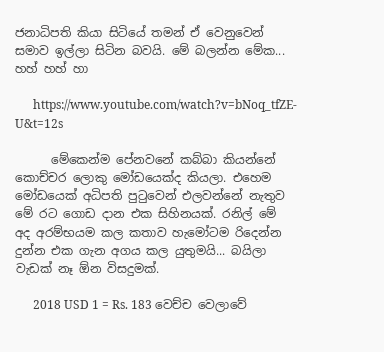ජනාධිපති කියා සිටියේ තමන් ඒ වෙනුවෙන් සමාව ඉල්ලා සිටින බවයි. මේ බලන්න මේක... හහ් හහ් හා

      https://www.youtube.com/watch?v=bNoq_tfZE-U&t=12s

      මේකෙන්ම පේනවනේ කබ්බා කියන්නේ කොච්චර ලොකු මෝඩයෙක්ද කියලා. එහෙම මෝඩයෙක් අධිපති පුටුවෙන් එලවන්නේ නැතුව මේ රට ගොඩ දාන එක සිහිනයක්. රනිල් මේ අද අරම්භයම කල කතාව හැමෝටම රිදෙන්න දුන්න එක ගැන අගය කල යුතුමයි... බයිලා වැඩක් නෑ ඕන විසදුමක්.

      2018 USD 1 = Rs. 183 වෙච්ච වෙලාවේ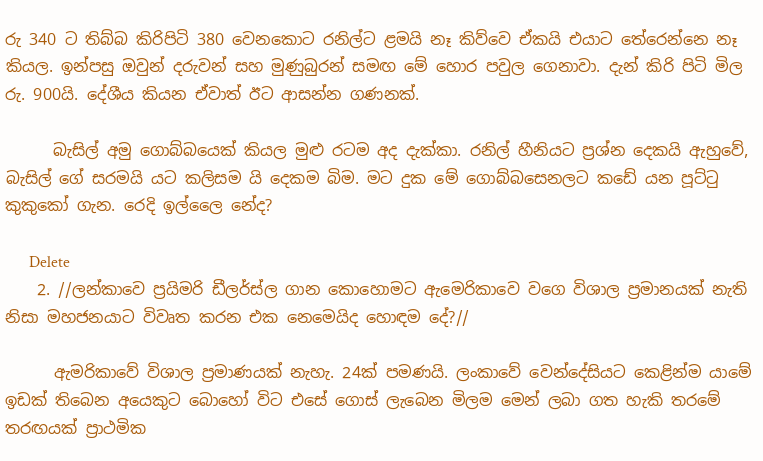රු 340 ට තිබ්බ කිරිපිටි 380 වෙනකොට රනිල්ට ළමයි නෑ කිව්වෙ ඒකයි එයාට තේරෙන්නෙ නෑ කියල. ඉන්පසු ඔවුන් දරුවන් සහ මුණුබුරන් සමඟ මේ හොර පවුල ගෙනාවා. දැන් කිරි පිටි මිල රු. 900යි. දේශීය කියන ඒවාත් ඊට ආසන්න ගණනක්.

      බැසිල් අමු ගොබ්බයෙක් කියල මුළු රටම අද දැක්කා. රනිල් හීනියට ප්‍රශ්න දෙකයි ඇහුවේ, බැසිල් ගේ සරමයි යට කලිසම යි දෙකම බිම. මට දුක මේ ගොබ්බසෙනලට කඩේ යන පූට්ටු කුකුකෝ ගැන. රෙදි ඉල්ලෛ නේද?

      Delete
    2. //ලන්කාවෙ ප්‍රයිමරි ඩීලර්ස්ල ගාන කොහොමට ඇමෙරිකාවෙ වගෙ විශාල ප්‍රමානයක් නැති නිසා මහජනයාට විවෘත කරන එක නෙමෙයිද හොඳම දේ?//

      ඇමරිකාවේ විශාල ප්‍රමාණයක් නැහැ. 24ක් පමණයි. ලංකාවේ වෙන්දේසියට කෙළින්ම යාමේ ඉඩක් තිබෙන අයෙකුට බොහෝ විට එසේ ගොස් ලැබෙන මිලම මෙන් ලබා ගත හැකි තරමේ තරඟයක් ප්‍රාථමික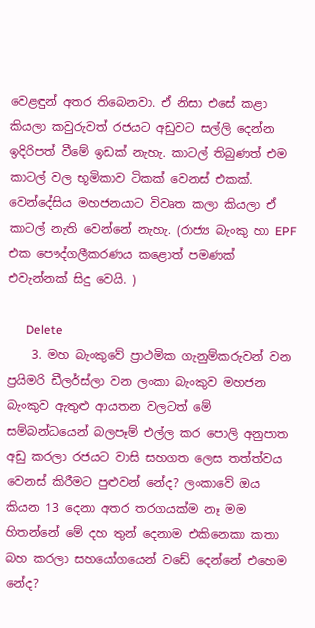වෙළඳුන් අතර තිබෙනවා. ඒ නිසා එසේ කළා කියලා කවුරුවත් රජයට අඩුවට සල්ලි දෙන්න ඉදිරිපත් වීමේ ඉඩක් නැහැ. කාටල් තිබුණත් එම කාටල් වල භූමිකාව ටිකක් වෙනස් එකක්. වෙන්දේසිය මහජනයාට විවෘත කලා කියලා ඒ කාටල් නැති වෙන්නේ නැහැ. (රාජ්‍ය බැංකු හා EPF එක පෞද්ගලීකරණය කළොත් පමණක් එවැන්නක් සිදු වෙයි. )

      Delete
    3. මහ බැංකුවේ ප්‍රාථමික ගැනුම්කරුවන් වන ප්‍රයිමරි ඩීලර්ස්ලා වන ලංකා බැංකුව මහජන බැංකුව ඇතුළු ආයතන වලටත් මේ සම්බන්ධයෙන් බලපෑම් එල්ල කර පොලි අනුපාත අඩු කරලා රජයට වාසි සහගත ලෙස තත්ත්වය වෙනස් කිරීමට පුළුවන් නේද? ලංකාවේ ඔය කියන 13 දෙනා අතර තරගයක්ම නෑ මම හිතන්නේ මේ දහ තුන් දෙනාම එකිනෙකා කතා බහ කරලා සහයෝගයෙන් වඩේ දෙන්නේ එහෙම නේද?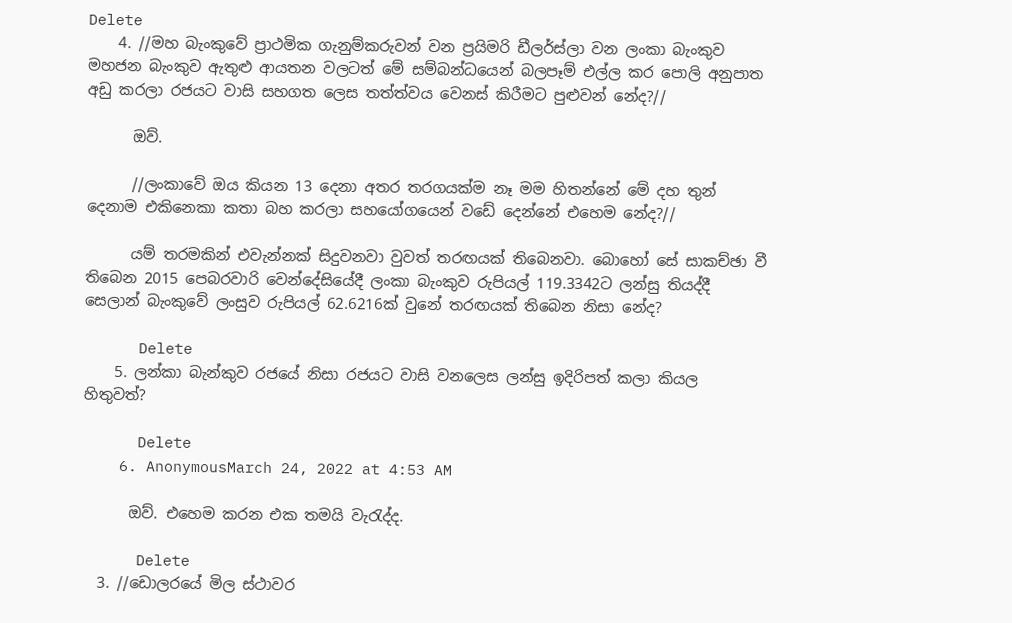Delete
    4. //මහ බැංකුවේ ප්‍රාථමික ගැනුම්කරුවන් වන ප්‍රයිමරි ඩීලර්ස්ලා වන ලංකා බැංකුව මහජන බැංකුව ඇතුළු ආයතන වලටත් මේ සම්බන්ධයෙන් බලපෑම් එල්ල කර පොලි අනුපාත අඩු කරලා රජයට වාසි සහගත ලෙස තත්ත්වය වෙනස් කිරීමට පුළුවන් නේද?//

      ඔව්.

      //ලංකාවේ ඔය කියන 13 දෙනා අතර තරගයක්ම නෑ මම හිතන්නේ මේ දහ තුන් දෙනාම එකිනෙකා කතා බහ කරලා සහයෝගයෙන් වඩේ දෙන්නේ එහෙම නේද?//

      යම් තරමකින් එවැන්නක් සිදුවනවා වුවත් තරඟයක් තිබෙනවා. බොහෝ සේ සාකච්ඡා වී තිබෙන 2015 පෙබරවාරි වෙන්දේසියේදී ලංකා බැංකුව රුපියල් 119.3342ට ලන්සු තියද්දී සෙලාන් බැංකුවේ ලංසුව රුපියල් 62.6216ක් වුනේ තරඟයක් තිබෙන නිසා නේද?

      Delete
    5. ලන්කා බැන්කුව රජයේ නිසා රජයට වාසි වනලෙස ලන්සු ඉදිරිපත් කලා කියල හිතුවත්?

      Delete
    6. AnonymousMarch 24, 2022 at 4:53 AM

      ඔව්. එහෙම කරන එක තමයි වැරැද්ද.

      Delete
  3. //ඩොලරයේ මිල ස්ථාවර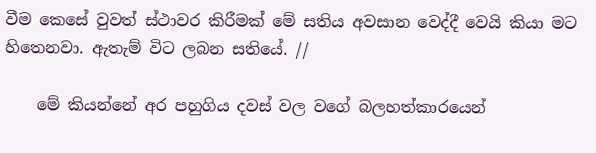වීම කෙසේ වුවත් ස්ථාවර කිරීමක් මේ සතිය අවසාන වෙද්දී වෙයි කියා මට හිතෙනවා. ඇතැම් විට ලබන සතියේ. //

    මේ කියන්නේ අර පහුගිය දවස් වල වගේ බලහත්කාරයෙන්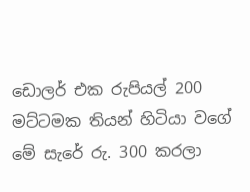ඩොලර් එක රුපියල් 200 මට්ටමක තියන් හිටියා වගේ මේ සැරේ රු. 300 කරලා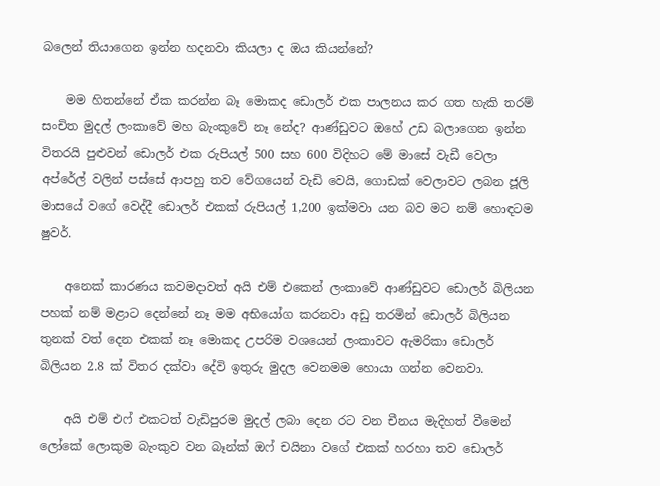බලෙන් තියාගෙන ඉන්න හදනවා කියලා ද ඔය කියන්නේ?

    මම හිතන්නේ ඒක කරන්න බෑ මොකද ඩොලර් එක පාලනය කර ගත හැකි තරම් සංචිත මුදල් ලංකාවේ මහ බැංකුවේ නෑ නේද? ආණ්ඩුවට ඔහේ උඩ බලාගෙන ඉන්න විතරයි පුළුවන් ඩොලර් එක රුපියල් 500 සහ 600 විදිහට මේ මාසේ වැඩී වෙලා අප්රේල් වලින් පස්සේ ආපහු තව වේගයෙන් වැඩි වෙයි, ගොඩක් වෙලාවට ලබන ජූලි මාසයේ වගේ වෙද්දී ඩොලර් එකක් රුපියල් 1,200 ඉක්මවා යන බව මට නම් හොඳටම ෂුවර්.

    අනෙක් කාරණය කවමදාවත් අයි එම් එකෙන් ලංකාවේ ආණ්ඩුවට ඩොලර් බිලියන පහක් නම් මළාට දෙන්නේ නෑ මම අභියෝග කරනවා අඩු තරමින් ඩොලර් බිලියන තුනක් වත් දෙන එකක් නෑ මොකද උපරිම වශයෙන් ලංකාවට ඇමරිකා ඩොලර් බිලියන 2.8 ක් විතර දක්වා දේවි ඉතුරු මුදල වෙනමම හොයා ගන්න වෙනවා.

    අයි එම් එෆ් එකටත් වැඩිපුරම මුදල් ලබා දෙන රට වන චීනය මැදිහත් වීමෙන් ලෝකේ ලොකුම බැංකුව වන බෑන්ක් ඔෆ් චයිනා වගේ එකක් හරහා තව ඩොලර්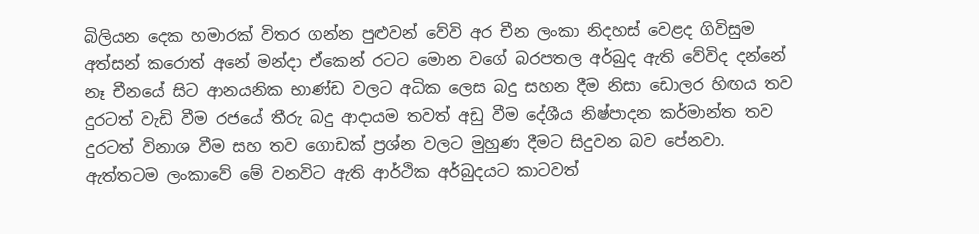බිලියන දෙක හමාරක් විතර ගන්න පුළුවන් වේවි අර චීන ලංකා නිදහස් වෙළද ගිවිසුම අත්සන් කරොත් අනේ මන්දා ඒකෙන් රටට මොන වගේ බරපතල අර්බුද ඇති වේවිද දන්නේ නෑ චීනයේ සිට ආනයනික භාණ්ඩ වලට අධික ලෙස බදු සහන දීම නිසා ඩොලර හිඟය තව දුරටත් වැඩි වීම රජයේ තීරු බදු ආදායම තවත් අඩු වීම දේශීය නිෂ්පාදන කර්මාන්ත තව දුරටත් විනාශ වීම සහ තව ගොඩක් ප්‍රශ්න වලට මුහුණ දීමට සිදුවන බව පේනවා. ඇත්තටම ලංකාවේ මේ වනවිට ඇති ආර්ථික අර්බුදයට කාටවත්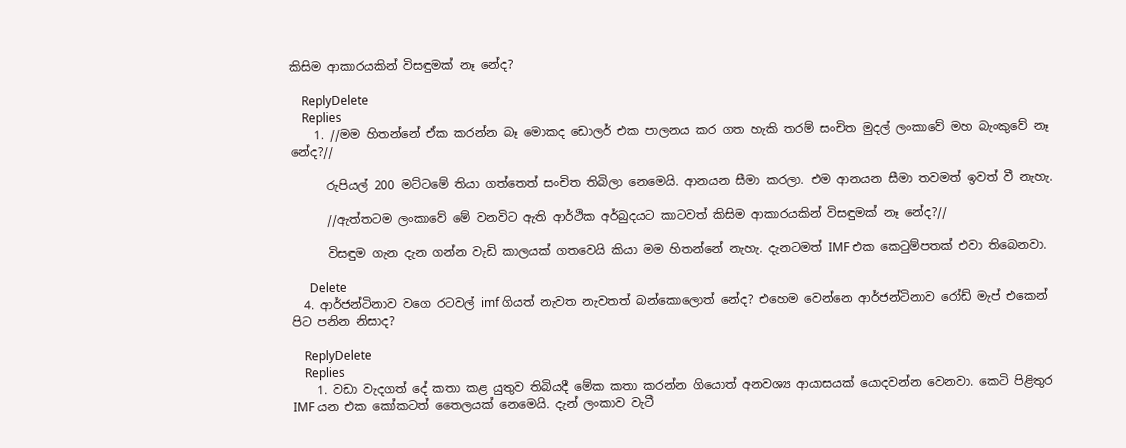කිසිම ආකාරයකින් විසඳුමක් නෑ නේද?

    ReplyDelete
    Replies
    1. //මම හිතන්නේ ඒක කරන්න බෑ මොකද ඩොලර් එක පාලනය කර ගත හැකි තරම් සංචිත මුදල් ලංකාවේ මහ බැංකුවේ නෑ නේද?//

      රුපියල් 200 මට්ටමේ තියා ගත්තෙත් සංචිත තිබිලා නෙමෙයි. ආනයන සීමා කරලා. එම ආනයන සීමා තවමත් ඉවත් වී නැහැ.

      //ඇත්තටම ලංකාවේ මේ වනවිට ඇති ආර්ථික අර්බුදයට කාටවත් කිසිම ආකාරයකින් විසඳුමක් නෑ නේද?//

      විසඳුම ගැන දැන ගන්න වැඩි කාලයක් ගතවෙයි කියා මම හිතන්නේ නැහැ. දැනටමත් IMF එක කෙටුම්පතක් එවා තිබෙනවා.

      Delete
  4. ආර්ජන්ටිනාව වගෙ රටවල් imf ගියත් නැවත නැවතත් බන්කොලොත් නේද? එහෙම වෙන්නෙ ආර්ජන්ටිනාව රෝඩ් මැප් එකෙන් පිට පනින නිසාද?

    ReplyDelete
    Replies
    1. වඩා වැදගත් දේ කතා කළ යුතුව තිබියදී මේක කතා කරන්න ගියොත් අනවශ්‍ය ආයාසයක් යොදවන්න වෙනවා. කෙටි පිළිතුර IMF යන එක කෝකටත් තෛලයක් නෙමෙයි. දැන් ලංකාව වැටී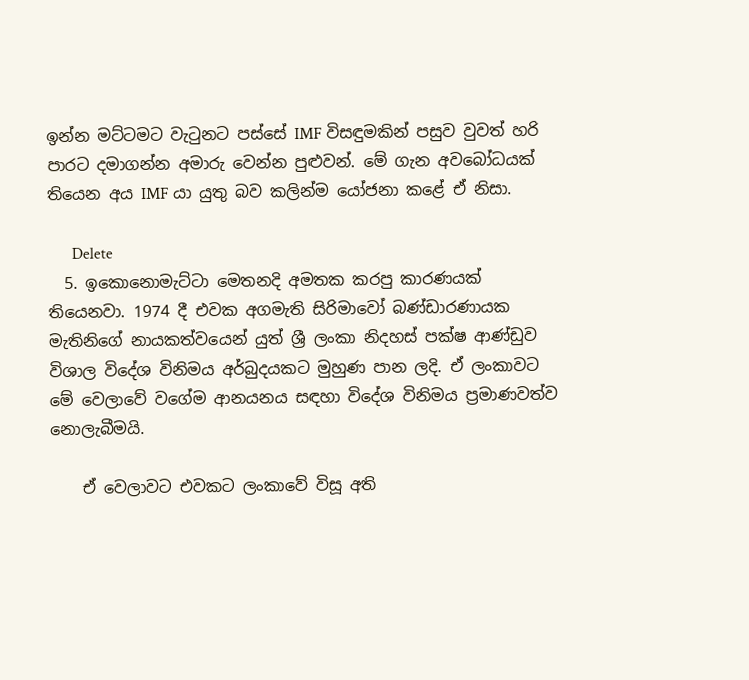ඉන්න මට්ටමට වැටුනට පස්සේ IMF විසඳුමකින් පසුව වුවත් හරි පාරට දමාගන්න අමාරු වෙන්න පුළුවන්. මේ ගැන අවබෝධයක් තියෙන අය IMF යා යුතු බව කලින්ම යෝජනා කළේ ඒ නිසා.

      Delete
  5. ඉකොනොමැට්ටා මෙතනදි අමතක කරපු කාරණයක් තියෙනවා. 1974 දී එවක අගමැති සිරිමාවෝ බණ්ඩාරණායක මැතිනිගේ නායකත්වයෙන් යුත් ශ්‍රී ලංකා නිදහස් පක්ෂ ආණ්ඩුව විශාල විදේශ විනිමය අර්බුදයකට මුහුණ පාන ලදි. ඒ ලංකාවට මේ වෙලාවේ වගේම ආනයනය සඳහා විදේශ විනිමය ප්‍රමාණවත්ව නොලැබීමයි.

    ඒ වෙලාවට එවකට ලංකාවේ විසූ අති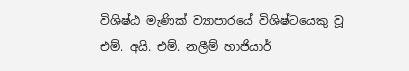විශිෂ්ඨ මැණික් ව්‍යාපාරයේ විශිෂ්ටයෙකු වූ එම්. අයි. එම්. නලීම් හාජියාර්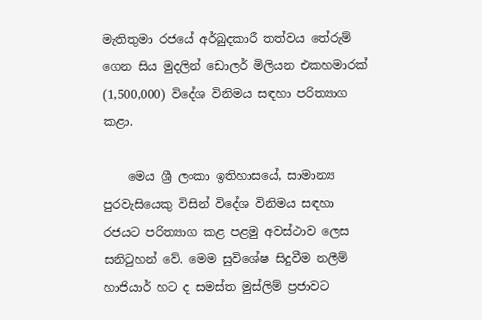මැතිතුමා රජයේ අර්බුදකාරී තත්වය තේරුම් ගෙන සිය මුදලින් ඩොලර් මිලියන එකහමාරක් (1,500,000) විදේශ විනිමය සඳහා පරිත්‍යාග කළා.

    මෙය ශ්‍රී ලංකා ඉතිහාසයේ, සාමාන්‍ය පුරවැසියෙකු විසින් විදේශ විනිමය සඳහා රජයට පරිත්‍යාග කළ පළමු අවස්ථාව ලෙස සනිටුහන් වේ. මෙම සුවිශේෂ සිදුවීම නලීම් හාජියාර් හට ද සමස්ත මුස්ලිම් ප්‍රජාවට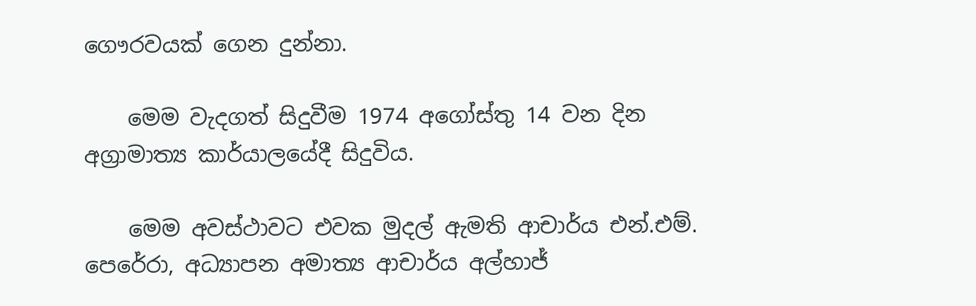ගෞරවයක් ගෙන දුන්නා.

    මෙම වැදගත් සිදුවීම 1974 අගෝස්තු 14 වන දින අග්‍රාමාත්‍ය කාර්යාලයේදී සිදුවිය.

    මෙම අවස්ථාවට එවක මුදල් ඇමති ආචාර්ය එන්.එම්. පෙරේරා, අධ්‍යාපන අමාත්‍ය ආචාර්ය අල්හාජ්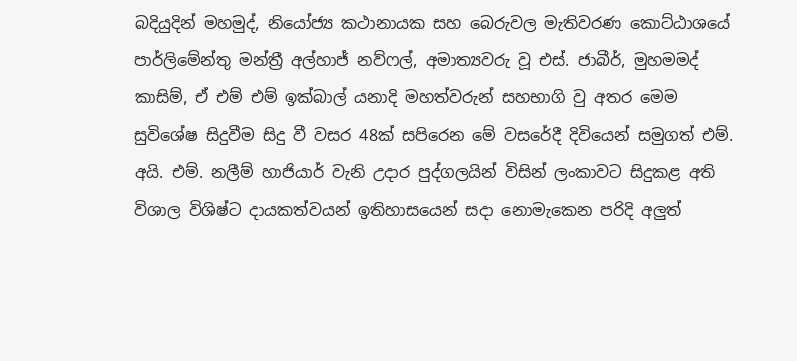බදියුදින් මහමුද්, නියෝජ්‍ය කථානායක සහ බෙරුවල මැතිවරණ කොට්ඨාශයේ පාර්ලිමේන්තු මන්ත්‍රී අල්හාජ් නව්ෆල්, අමාත්‍යවරු වූ එස්. ජාබීර්, මුහමමද් කාසිම්, ඒ එම් එම් ඉක්බාල් යනාදි මහත්වරුන් සහභාගි වු අතර මෙම සුවිශේෂ සිදුවීම සිදු වී වසර 48ක් සපිරෙන මේ වසරේදී දිවියෙන් සමුගත් එම්. අයි. එම්. නලීම් හාජියාර් වැනි උදාර පුද්ගලයින් විසින් ලංකාවට සිදුකළ අති විශාල විශිෂ්ට දායකත්වයන් ඉතිහාසයෙන් සදා නොමැකෙන පරිදි අලුත්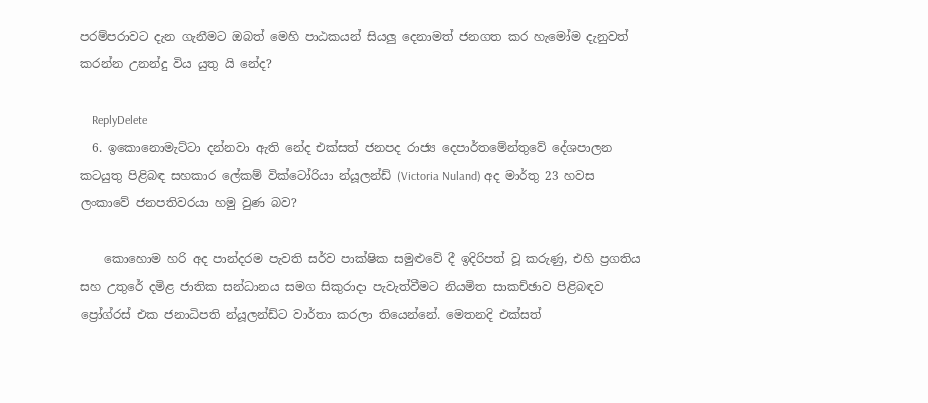පරම්පරාවට දැන ගැනීමට ඔබත් මෙහි පාඨකයන් සියලු දෙනාමත් ජනගත කර හැමෝම දැනුවත් කරන්න උනන්දු විය යුතු යි නේද?

    ReplyDelete
  6. ඉකොනොමැට්ටා දන්නවා ඇති නේද එක්සත් ජනපද රාජ්‍ය දෙපාර්තමේන්තුවේ දේශපාලන කටයුතු පිළිබඳ සහකාර ලේකම් වික්ටෝරියා න්යූලන්ඩ් (Victoria Nuland) අද මාර්තු 23 හවස ලංකාවේ ජනපතිවරයා හමු වුණ බව?

    කොහොම හරි අද පාන්දරම පැවති සර්ව පාක්ෂික සමුළුවේ දී ඉදිරිපත් වූ කරුණු, එහි ප්‍රගතිය සහ උතුරේ දමිළ ජාතික සන්ධානය සමග සිකුරාදා පැවැත්වීමට නියමිත සාකච්ඡාව පිළිබඳව ප්‍රෝග්රස් එක ජනාධිපති න්යූලන්ඩ්ට වාර්තා කරලා තියෙන්නේ. මෙතනදි එක්සත්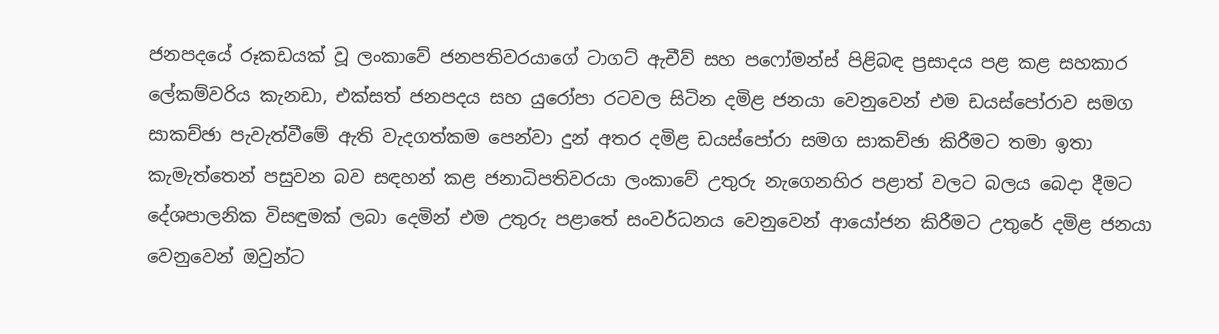ජනපදයේ රූකඩයක් වූ ලංකාවේ ජනපතිවරයාගේ ටාගට් ඇචීව් සහ පෆෝමන්ස් පිළිබඳ ප්‍රසාදය පළ කළ සහකාර ලේකම්වරිය කැනඩා, එක්සත් ජනපදය සහ යුරෝපා රටවල සිටින දමිළ ජනයා වෙනුවෙන් එම ඩයස්පෝරාව සමග සාකච්ඡා පැවැත්වීමේ ඇති වැදගත්කම පෙන්වා දුන් අතර දමිළ ඩයස්පෝරා සමග සාකච්ඡා කිරීමට තමා ඉතා කැමැත්තෙන් පසුවන බව සඳහන් කළ ජනාධිපතිවරයා ලංකාවේ උතුරු නැගෙනහිර පළාත් වලට බලය බෙදා දීමට දේශපාලනික විසඳුමක් ලබා දෙමින් එම උතුරු පළාතේ සංවර්ධනය වෙනුවෙන් ආයෝජන කිරීමට උතුරේ දමිළ ජනයා වෙනුවෙන් ඔවුන්ට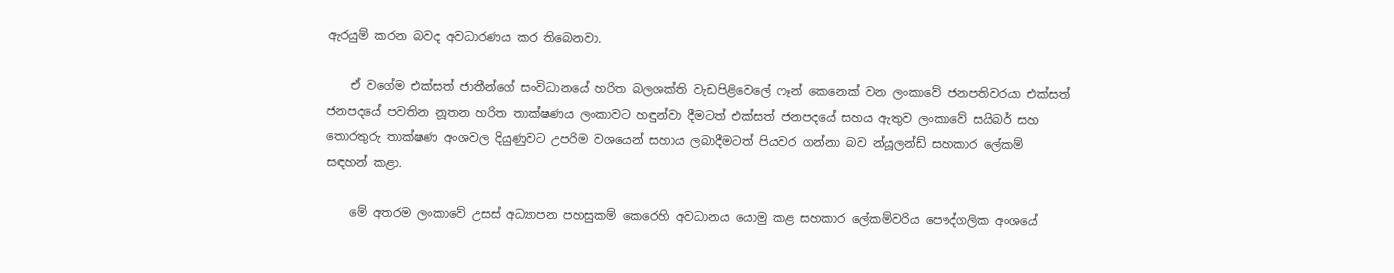ඇරයුම් කරන බවද අවධාරණය කර තිබෙනවා.

    ඒ වගේම එක්සත් ජාතීන්ගේ සංවිධානයේ හරිත බලශක්ති වැඩපිළිවෙලේ ෆෑන් කෙනෙක් වන ලංකාවේ ජනපතිවරයා එක්සත් ජනපදයේ පවතින නූතන හරිත තාක්ෂණය ලංකාවට හඳුන්වා දීමටත් එක්සත් ජනපදයේ සහය ඇතුව ලංකාවේ සයිබර් සහ තොරතුරු තාක්ෂණ අංශවල දියුණුවට උපරිම වශයෙන් සහාය ලබාදීමටත් පියවර ගන්නා බව න්යූලන්ඩ් සහකාර ලේකම් සඳහන් කළා.

    මේ අතරම ලංකාවේ උසස් අධ්‍යාපන පහසුකම් කෙරෙහි අවධානය යොමු කළ සහකාර ලේකම්වරිය පෞද්ගලික අංශයේ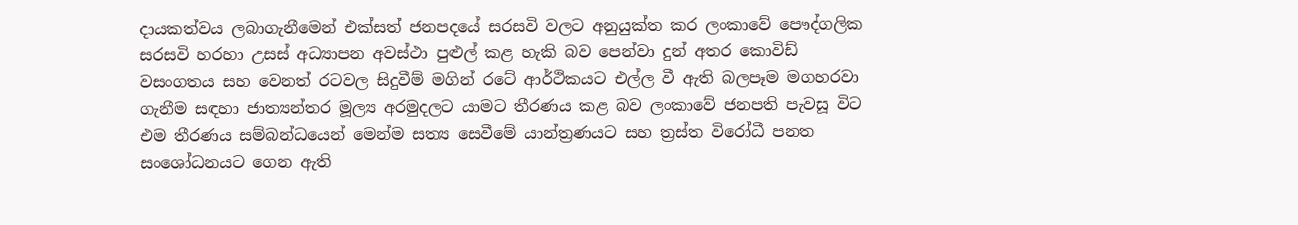දායකත්වය ලබාගැනීමෙන් එක්සත් ජනපදයේ සරසවි වලට අනුයුක්ත කර ලංකාවේ පෞද්ගලික සරසවි හරහා උසස් අධ්‍යාපන අවස්ථා පුළුල් කළ හැකි බව පෙන්වා දුන් අතර කොවිඩ් වසංගතය සහ වෙනත් රටවල සිදුවීම් මගින් රටේ ආර්ථිකයට එල්ල වී ඇති බලපෑම මගහරවා ගැනීම සඳහා ජාත්‍යන්තර මූල්‍ය අරමුදලට යාමට තීරණය කළ බව ලංකාවේ ජනපති පැවසූ විට එම තීරණය සම්බන්ධයෙන් මෙන්ම සත්‍ය සෙවීමේ යාන්ත්‍රණයට සහ ත්‍රස්ත විරෝධී පනත සංශෝධනයට ගෙන ඇති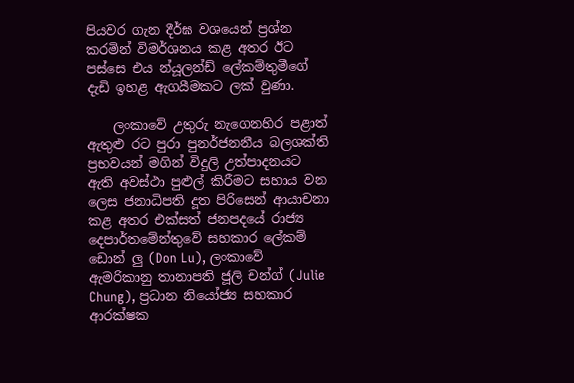පියවර ගැන දීර්ඝ වශයෙන් ප්‍රශ්න කරමින් විමර්ශනය කළ අතර ඊට පස්සෙ එය න්යූලන්ඩ් ලේකම්තුමීගේ දැඩි ඉහළ ඇගයීමකට ලක් වුණා.

    ලංකාවේ උතුරු නැගෙනහිර පළාත් ඇතුළු රට පුරා පුනර්ජනනීය බලශක්ති ප්‍රභවයන් මගින් විදුලි උත්පාදනයට ඇති අවස්ථා පුළුල් කිරීමට සහාය වන ලෙස ජනාධිපති දූත පිරිසෙන් ආයාචනා කළ අතර එක්සත් ජනපදයේ රාජ්‍ය දෙපාර්තමේන්තුවේ සහකාර ලේකම් ඩොන් ලු (Don Lu), ලංකාවේ ඇමරිකානු තානාපති ජූලි චන්ග් (Julie Chung), ප්‍රධාන නියෝජ්‍ය සහකාර ආරක්ෂක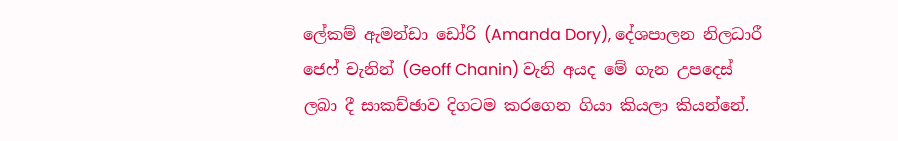ලේකම් ඇමන්ඩා ඩෝරි (Amanda Dory), දේශපාලන නිලධාරී ජෙෆ් චැනින් (Geoff Chanin) වැනි අයද මේ ගැන උපදෙස් ලබා දී සාකච්ඡාව දිගටම කරගෙන ගියා කියලා කියන්නේ.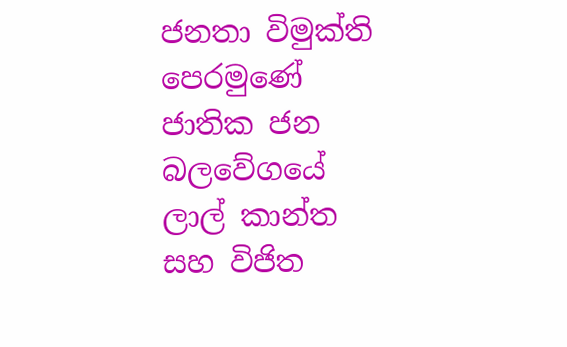ජනතා විමුක්ති පෙරමුණේ ජාතික ජන බලවේගයේ ලාල් කාන්ත සහ විජිත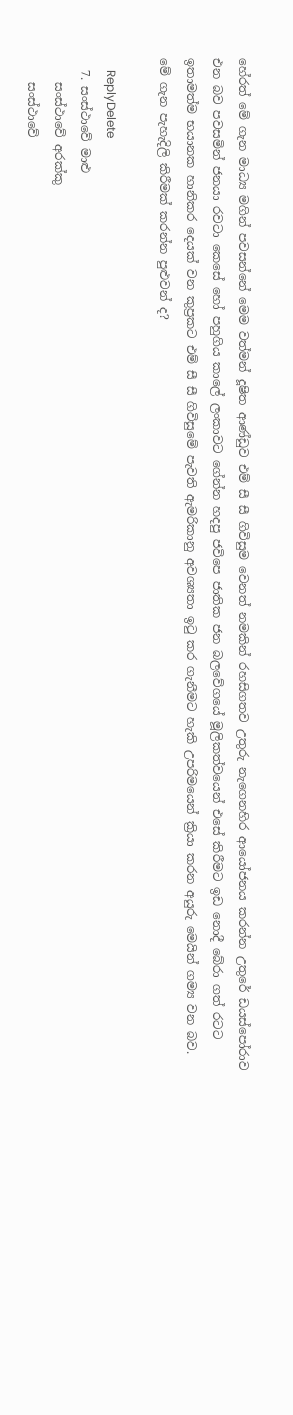හේරත් මේ ගැන මාධ්‍ය මගින් පවසන්නේ මෙම වත්මන් දූෂිත ආණ්ඩුව එම් සී සී ගිවිසුම වෙනත් නමකින් රහසිගතව උතුරු නැගෙනහිර ආයෝජනය කරන්න උතුරේ ඩයස්පෝරාව එන බව පවසමින් ජනයා රවටා කෙසේ හෝ පහුගිය කාලේ ලංකාවට ගේන්න හදපු ජවිපෙ ජාතික ජන බලවේගයේ මූලිකත්වයෙන් එසේ කිරීමට ඉඩ නොදී බේරා ගත් රටට ඉතාමත්ම භයානක හානිකර දෙයක් වන කුප්‍රකට එම් සී සී ගිවිසුමේ පැවති ඇමරිකානු අවශ්‍යතා ඉටු කර ගැනීමට හැකි උපරිමයෙන් ක්‍රියා කරන අයුරු මෙයින් ගම්‍ය වන බව. මේ ගැන පැහැදිලි කිරීමක් කරන්න පුළුවන් ද?

    ReplyDelete
  7. සංස්ථාවේ මාළු
    සංස්ථාවේ අරක්කු
    සංස්ථාවේ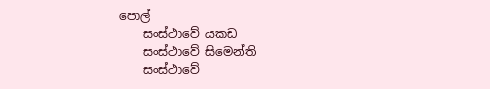පොල්
    සංස්ථාවේ යකඩ
    සංස්ථාවේ සිමෙන්ති
    සංස්ථාවේ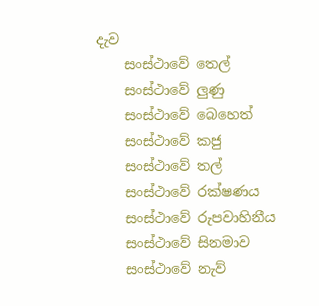දැව
    සංස්ථාවේ තෙල්
    සංස්ථාවේ ලුණු
    සංස්ථාවේ බෙහෙත්
    සංස්ථාවේ කජු
    සංස්ථාවේ තල්
    සංස්ථාවේ රක්ෂණය
    සංස්ථාවේ රුපවාහිනීය
    සංස්ථාවේ සිනමාව
    සංස්ථාවේ නැව්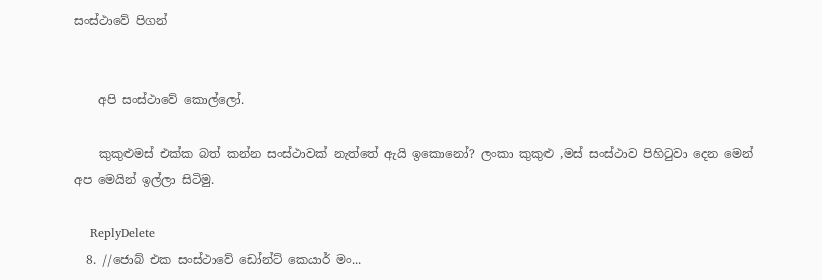සංස්ථාවේ පිගන්


    අපි සංස්ථාවේ කොල්ලෝ.

    කුකුළුමස් එක්ක බත් කන්න සංස්ථාවක් නැත්තේ ඇයි ඉකොනෝ? ලංකා කුකුළු ,මස් සංස්ථාව පිහිටුවා දෙන මෙන් අප මෙයින් ඉල්ලා සිටිමු.

    ReplyDelete
  8. //ජොබ් එක සංස්ථාවේ ඩෝන්ට් කෙයාර් මං...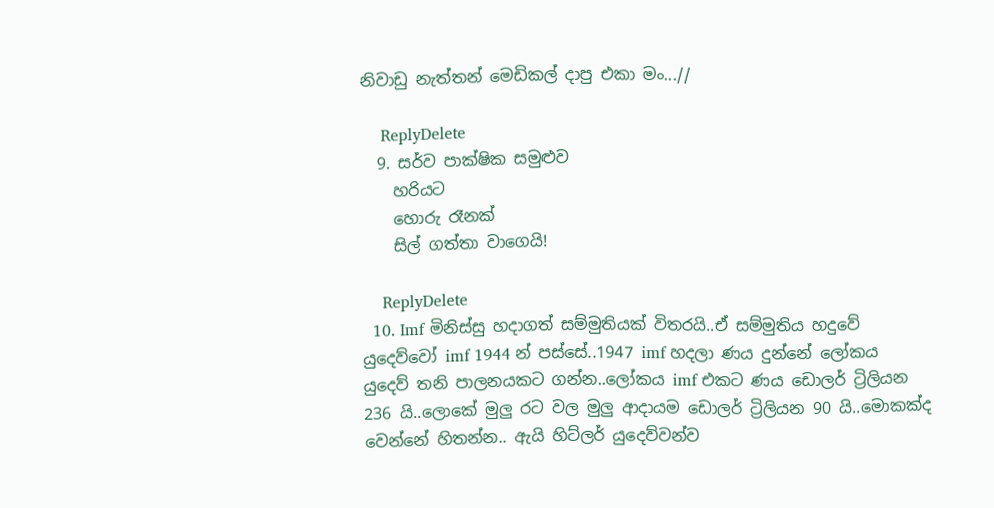නිවාඩු නැත්තන් මෙඩිකල් දාපු එකා මං...//

    ReplyDelete
  9. සර්ව පාක්ෂික සමුළුව
    හරියට
    හොරු රෑනක්
    සිල් ගත්තා වාගෙයි!

    ReplyDelete
  10. Imf මිනිස්සු හදාගත් සම්මුතියක් විතරයි..ඒ සම්මුතිය හදුවේ යුදෙව්වෝ imf 1944 න් පස්සේ..1947 imf හදලා ණය දුන්නේ ලෝකය යුදෙව් තනි පාලනයකට ගන්න..ලෝකය imf එකට ණය ඩොලර් ට්‍රිලියන 236 යි..ලොකේ මුලු රට වල මුලු ආදායම ඩොලර් ට්‍රිලියන 90 යි..මොකක්ද වෙන්නේ හිතන්න.. ඇයි හිට්ලර් යුදෙව්වන්ව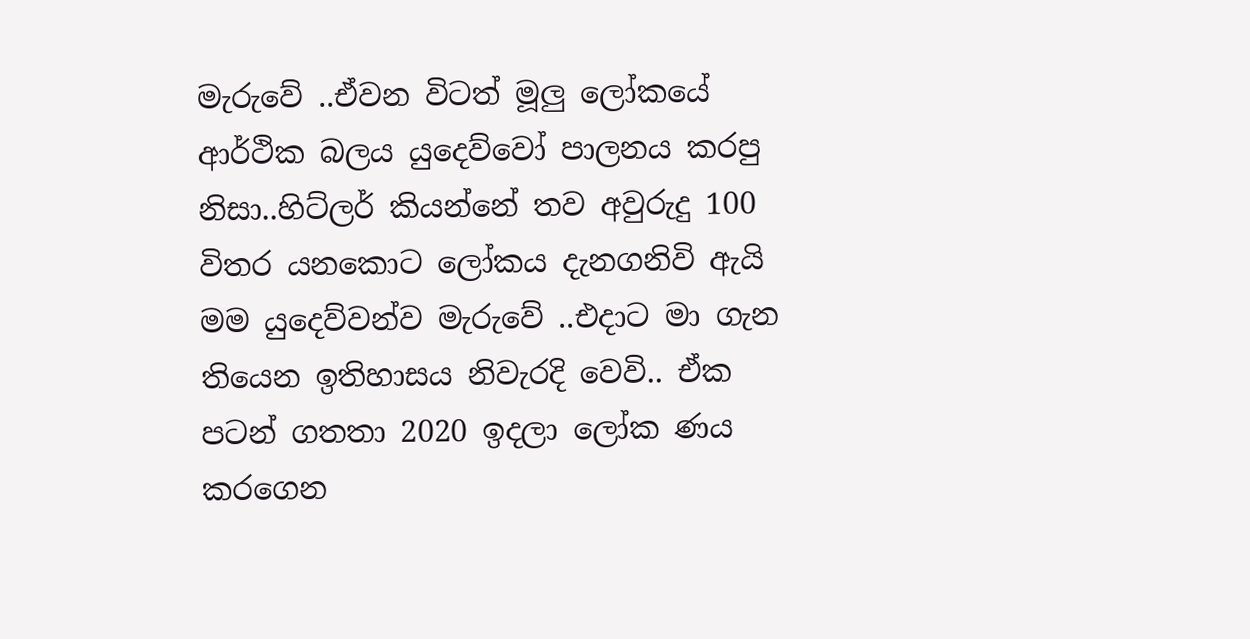මැරුවේ ..ඒවන විටත් මූලු ලෝකයේ ආර්ථික බලය යුදෙව්වෝ පාලනය කරපු නිසා..හිට්ලර් කියන්නේ තව අවුරුදු 100 විතර යනකොට ලෝකය දැනගනිවි ඇයි මම යුදෙව්වන්ව මැරුවේ ..එදාට මා ගැන තියෙන ඉතිහාසය නිවැරදි වෙවි.. ඒක පටන් ගතතා 2020 ඉදලා ලෝක ණය කරගෙන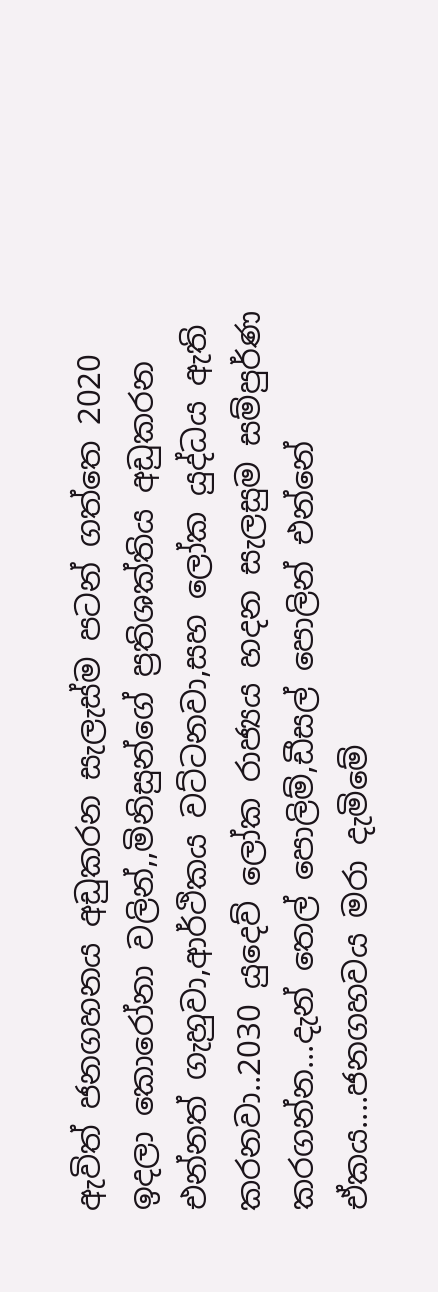ඇවිත් ජනගහනය අඩුකරන සැලැස්ම පටන් ගත්තෙ 2020 ඉදලා කොරෝනා වලින්,,මිනිසුන්ගේ ප්‍රතිශක්තිය අඩුකරන එන්නත් ගැහුවා,ආර්ථිකය වට්ටනවා,සහ ලෝක යුද්ධය ඇති කරනවා..2030 යුදෙව් ලෝක රාජ්‍යය හදන සැලසුම සම්පුර්ණ කරගන්න...දැන් තෙල් පොලිම්,ඩීසල් පොලින් එන්නේ ඒකය....ජනගහවය මරා දැමිමේ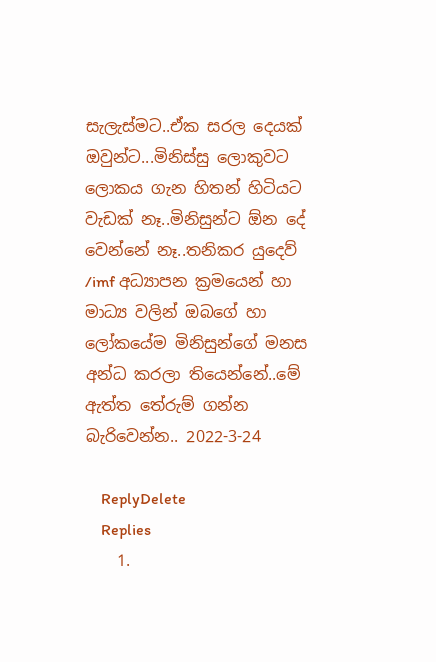සැලැස්මට..ඒක සරල දෙයක් ඔවුන්ට...මිනිස්සු ලොකුවට ලොකය ගැන හිතන් හිටියට වැඩක් නෑ..මිනිසුන්ට ඕන දේ වෙන්නේ නෑ..තනිකර යුදෙව් /imf අධ්‍යාපන ක්‍රමයෙන් හා මාධ්‍ය වලින් ඔබගේ හා ලෝකයේම මිනිසුන්ගේ මනස අන්ධ කරලා තියෙන්නේ..මේ ඇත්ත තේරුම් ගන්න බැරිවෙන්න.. 2022-3-24

    ReplyDelete
    Replies
    1.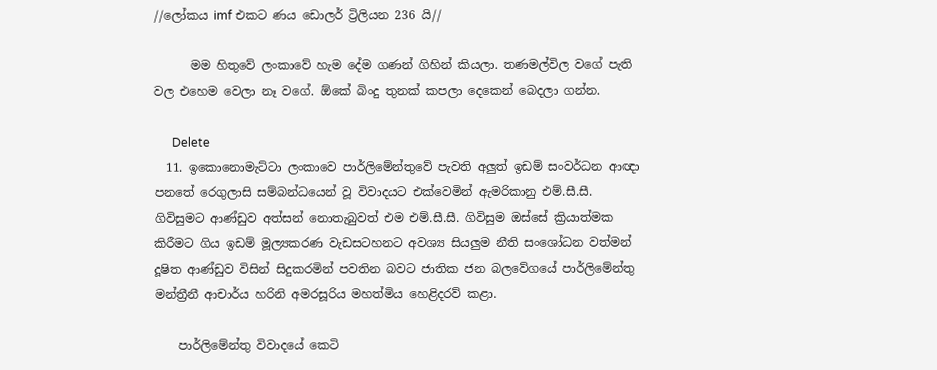//ලෝකය imf එකට ණය ඩොලර් ට්‍රිලියන 236 යි//

      මම හිතුවේ ලංකාවේ හැම දේම ගණන් ගිහින් කියලා. තණමල්විල වගේ පැති වල එහෙම වෙලා නෑ වගේ. ඕකේ බිංදු තුනක් කපලා දෙකෙන් බෙදලා ගන්න.

      Delete
  11. ඉකොනොමැට්ටා ලංකාවෙ පාර්ලිමේන්තුවේ පැවති අලුත් ඉඩම් සංවර්ධන ආඥා පනතේ රෙගුලාසි සම්බන්ධයෙන් වූ විවාදයට එක්වෙමින් ඇමරිකානු එම්.සී.සී. ගිවිසුමට ආණ්ඩුව අත්සන් නොතැබුවත් එම එම්.සී.සී. ගිවිසුම ඔස්සේ ක්‍රියාත්මක කිරීමට ගිය ඉඩම් මූල්‍යකරණ වැඩසටහනට අවශ්‍ය සියලුම නීති සංශෝධන වත්මන් දූෂිත ආණ්ඩුව විසින් සිදුකරමින් පවතින බවට ජාතික ජන බලවේගයේ පාර්ලිමේන්තු මන්ත්‍රීනී ආචාර්ය හරිනි අමරසූරිය මහත්මිය හෙළිදරව් කළා.

    පාර්ලිමේන්තු විවාදයේ කෙටි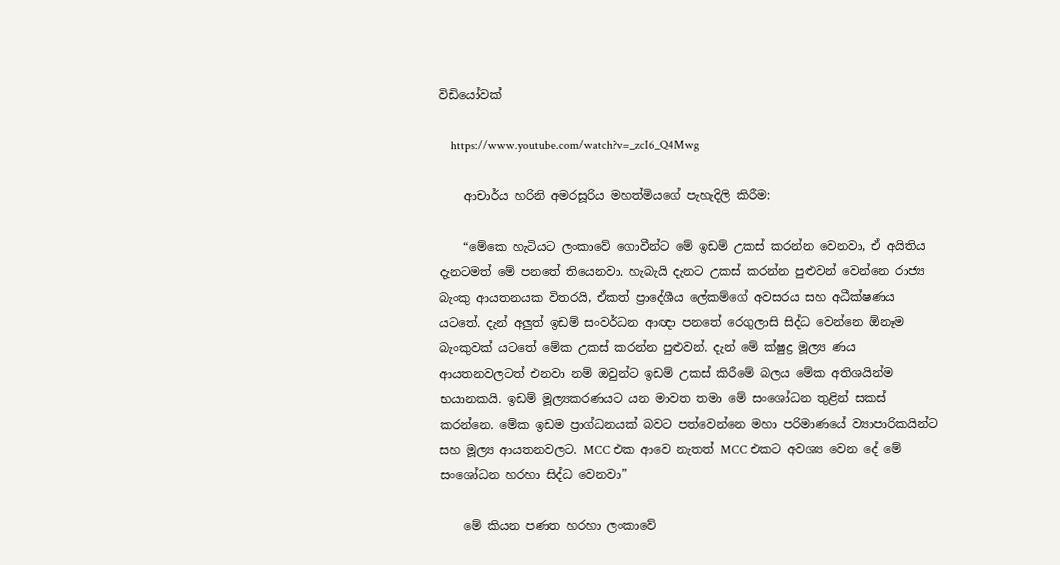විඩියෝවක්

    https://www.youtube.com/watch?v=_zcI6_Q4Mwg

    ආචාර්ය හරිනි අමරසූරිය මහත්මියගේ පැහැදිලි කිරීම:

    “මේකෙ හැටියට ලංකාවේ ගොවීන්ට මේ ඉඩම් උකස් කරන්න වෙනවා, ඒ අයිතිය දැනටමත් මේ පනතේ තියෙනවා. හැබැයි දැනට උකස් කරන්න පුළුවන් වෙන්නෙ රාජ්‍ය බැංකු ආයතනයක විතරයි, ඒකත් ප්‍රාදේශීය ලේකම්ගේ අවසරය සහ අධීක්ෂණය යටතේ. දැන් අලුත් ඉඩම් සංවර්ධන ආඥා පනතේ රෙගුලාසි සිද්ධ වෙන්නෙ ඕනෑම බැංකුවක් යටතේ මේක උකස් කරන්න පුළුවන්. දැන් මේ ක්ෂුද්‍ර මූල්‍ය ණය ආයතනවලටත් එනවා නම් ඔවුන්ට ඉඩම් උකස් කිරීමේ බලය මේක අතිශයින්ම භයානකයි. ඉඩම් මූල්‍යකරණයට යන මාවත තමා මේ සංශෝධන තුළින් සකස් කරන්නෙ. මේක ඉඩම ප්‍රාග්ධනයක් බවට පත්වෙන්නෙ මහා පරිමාණයේ ව්‍යාපාරිකයින්ට සහ මූල්‍ය ආයතනවලට. MCC එක ආවෙ නැතත් MCC එකට අවශ්‍ය වෙන දේ මේ සංශෝධන හරහා සිද්ධ වෙනවා”

    මේ කියන පණත හරහා ලංකාවේ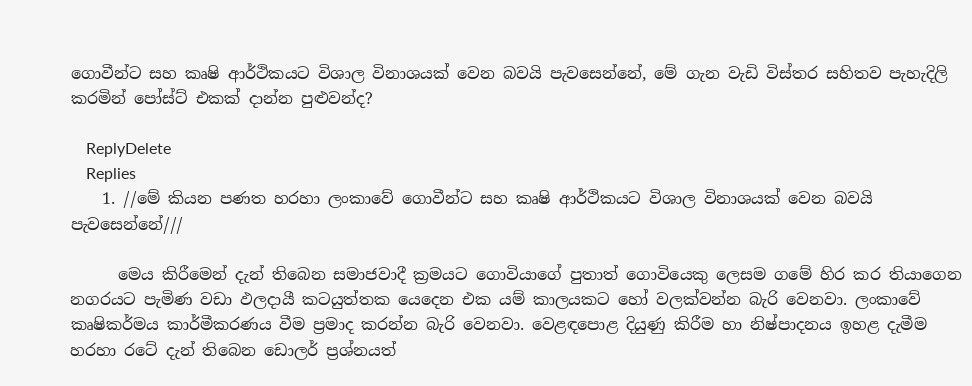ගොවීන්ට සහ කෘෂි ආර්ථිකයට විශාල විනාශයක් වෙන බවයි පැවසෙන්නේ, මේ ගැන වැඩි විස්තර සහිතව පැහැදිලි කරමින් පෝස්ට් එකක් දාන්න පුළුවන්ද?

    ReplyDelete
    Replies
    1. //මේ කියන පණත හරහා ලංකාවේ ගොවීන්ට සහ කෘෂි ආර්ථිකයට විශාල විනාශයක් වෙන බවයි පැවසෙන්නේ///

      මෙය කිරීමෙන් දැන් තිබෙන සමාජවාදී ක්‍රමයට ගොවියාගේ පුතාත් ගොවියෙකු ලෙසම ගමේ හිර කර තියාගෙන නගරයට පැමිණ වඩා ඵලදායී කටයුත්තක යෙදෙන එක යම් කාලයකට හෝ වලක්වන්න බැරි වෙනවා. ලංකාවේ කෘෂිකර්මය කාර්මීකරණය වීම ප්‍රමාද කරන්න බැරි වෙනවා. වෙළඳපොළ දියුණු කිරීම හා නිෂ්පාදනය ඉහළ දැමීම හරහා රටේ දැන් තිබෙන ඩොලර් ප්‍රශ්නයත්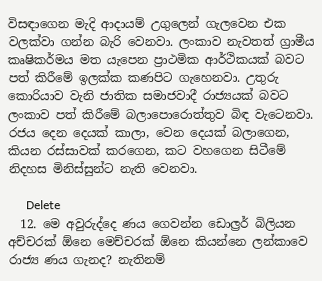විසඳාගෙන මැදි ආදායම් උගුලෙන් ගැලවෙන එක වලක්වා ගන්න බැරි වෙනවා. ලංකාව නැවතත් ග්‍රාමීය කෘෂිකර්මය මත යැපෙන ප්‍රාථමික ආර්ථිකයක් බවට පත් කිරීමේ ඉලක්ක කණපිට ගැහෙනවා. උතුරු කොරියාව වැනි ජාතික සමාජවාදී රාජ්‍යයක් බවට ලංකාව පත් කිරීමේ බලාපොරොත්තුව බිඳ වැටෙනවා. රජය දෙන දෙයක් කාලා, වෙන දෙයක් බලාගෙන, කියන රස්සාවක් කරගෙන, කට වහගෙන සිටීමේ නිදහස මිනිස්සුන්ට නැති වෙනවා.

      Delete
  12. මෙ අවුරුද්දෙ ණය ගෙවන්න ඩොල්‍රර් බිලියන අච්චරක් ඕනෙ මෙච්චරක් ඕනෙ කියන්නෙ ලන්කාවෙ රාජ්‍ය ණය ගැනද? නැතිනම්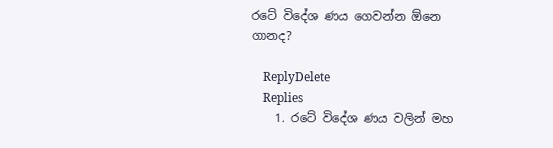රටේ විදේශ ණය ගෙවන්න ඕනෙ ගානද?

    ReplyDelete
    Replies
    1. රටේ විදේශ ණය වලින් මහ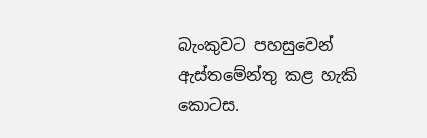බැංකුවට පහසුවෙන් ඇස්තමේන්තු කළ හැකි කොටස.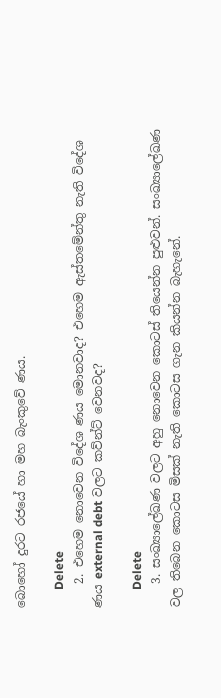බොහෝ දුරට රජයේ හා මහ බැංකුවේ ණය.

      Delete
    2. එහෙම නොවෙන විදේශ ණය මොනවාද? එහෙම ඇස්තමේන්තු නැති විදේශ ණය external debt වලට කව්න්ට් වෙනවද?

      Delete
    3. සංඛ්‍යාලේඛණ වලට අහු නොවෙන කොටස් තියෙන්න පුළුවන්. සංඛ්‍යාලේඛණ වල තිබෙන කොටස මිසක් නැති කොටස ගැන කියන්න බැහැනේ.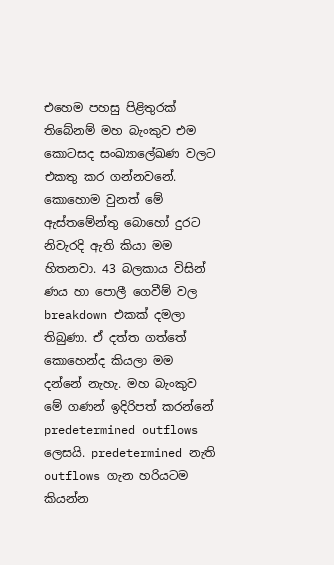එහෙම පහසු පිළිතුරක් තිබේනම් මහ බැංකුව එම කොටසද සංඛ්‍යාලේඛණ වලට එකතු කර ගන්නවනේ. කොහොම වුනත් මේ ඇස්තමේන්තු බොහෝ දුරට නිවැරදි ඇති කියා මම හිතනවා. 43 බලකාය විසින් ණය හා පොලී ගෙවීම් වල breakdown එකක් දමලා තිබුණා. ඒ දත්ත ගත්තේ කොහෙන්ද කියලා මම දන්නේ නැහැ. මහ බැංකුව මේ ගණන් ඉදිරිපත් කරන්නේ predetermined outflows ලෙසයි. predetermined නැති outflows ගැන හරියටම කියන්න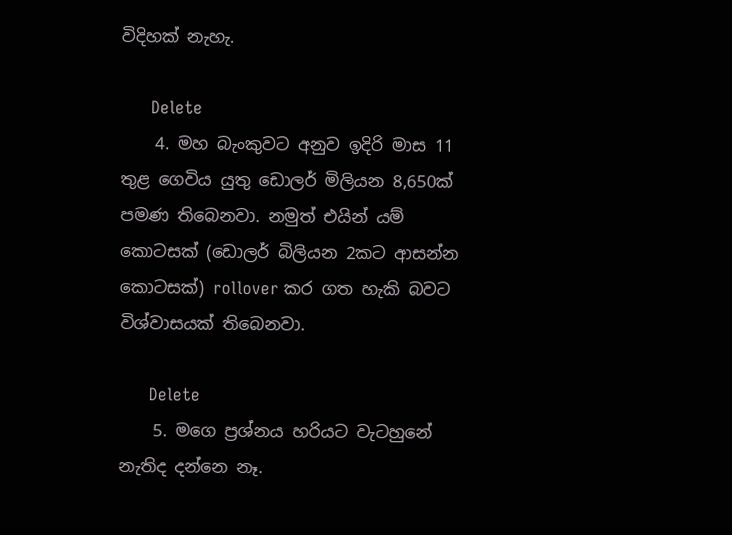විදිහක් නැහැ.

      Delete
    4. මහ බැංකුවට අනුව ඉදිරි මාස 11 තුළ ගෙවිය යුතු ඩොලර් මිලියන 8,650ක් පමණ තිබෙනවා. නමුත් එයින් යම් කොටසක් (ඩොලර් බිලියන 2කට ආසන්න කොටසක්) rollover කර ගත හැකි බවට විශ්වාසයක් තිබෙනවා.

      Delete
    5. මගෙ ප්‍රශ්නය හරියට වැටහුනේ නැතිද දන්නෙ නෑ.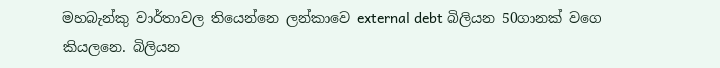මහබැන්කු වාර්තාවල තියෙන්නෙ ලන්කාවෙ external debt බිලියන 50ගානක් වගෙ කියලනෙ. බිලියන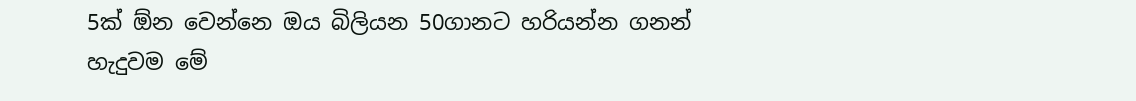5ක් ඕන වෙන්නෙ ඔය බිලියන 50ගානට හරියන්න ගනන් හැදුවම මේ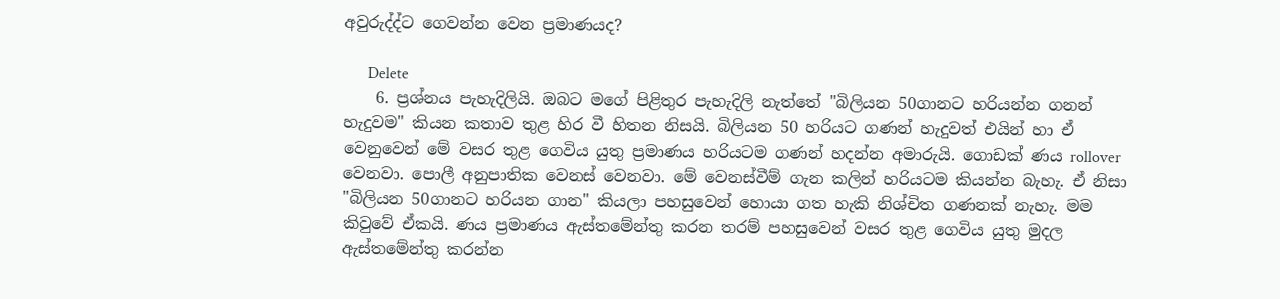අවුරුද්ද්ට ගෙවන්න වෙන ප්‍රමාණයද?

      Delete
    6. ප්‍රශ්නය පැහැදිලියි. ඔබට මගේ පිළිතුර පැහැදිලි නැත්තේ "බිලියන 50ගානට හරියන්න ගනන් හැදුවම" කියන කතාව තුළ හිර වී හිතන නිසයි. බිලියන 50 හරියට ගණන් හැදුවත් එයින් හා ඒ වෙනුවෙන් මේ වසර තුළ ගෙවිය යුතු ප්‍රමාණය හරියටම ගණන් හදන්න අමාරුයි. ගොඩක් ණය rollover වෙනවා. පොලී අනුපාතික වෙනස් වෙනවා. මේ වෙනස්වීම් ගැන කලින් හරියටම කියන්න බැහැ. ඒ නිසා "බිලියන 50ගානට හරියන ගාන" කියලා පහසුවෙන් හොයා ගත හැකි නිශ්චිත ගණනක් නැහැ. මම කිවුවේ ඒකයි. ණය ප්‍රමාණය ඇස්තමේන්තු කරන තරම් පහසුවෙන් වසර තුළ ගෙවිය යුතු මුදල ඇස්තමේන්තු කරන්න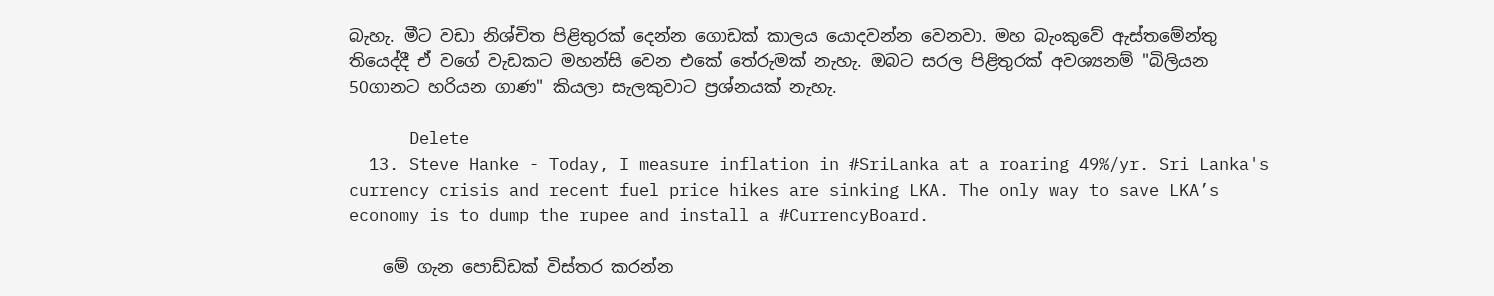බැහැ. මීට වඩා නිශ්චිත පිළිතුරක් දෙන්න ගොඩක් කාලය යොදවන්න වෙනවා. මහ බැංකුවේ ඇස්තමේන්තු තියෙද්දී ඒ වගේ වැඩකට මහන්සි වෙන එකේ තේරුමක් නැහැ. ඔබට සරල පිළිතුරක් අවශ්‍යනම් "බිලියන 50ගානට හරියන ගාණ" කියලා සැලකුවාට ප්‍රශ්නයක් නැහැ.

      Delete
  13. Steve Hanke - Today, I measure inflation in #SriLanka at a roaring 49%/yr. Sri Lanka's currency crisis and recent fuel price hikes are sinking LKA. The only way to save LKA’s economy is to dump the rupee and install a #CurrencyBoard.

    මේ ගැන පොඩ්ඩක් විස්තර කරන්න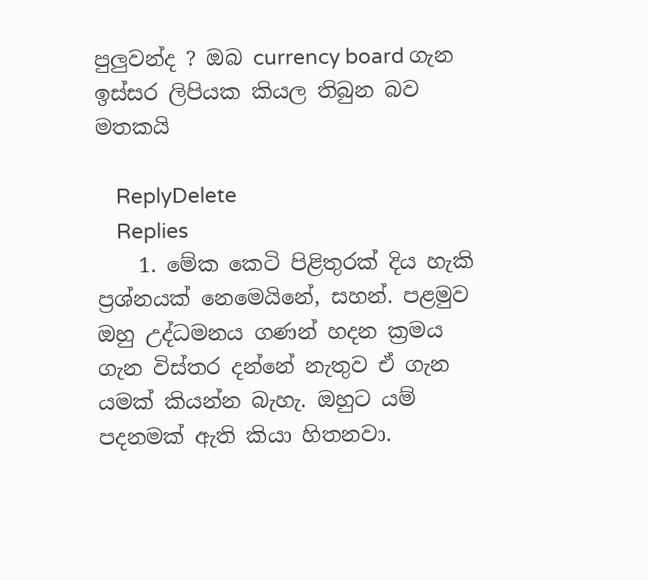පුලුවන්ද ? ඔබ currency board ගැන ඉස්සර ලිපියක කියල තිබුන බව මතකයි

    ReplyDelete
    Replies
    1. මේක කෙටි පිළිතුරක් දිය හැකි ප්‍රශ්නයක් නෙමෙයිනේ, සහන්. පළමුව ඔහු උද්ධමනය ගණන් හදන ක්‍රමය ගැන විස්තර දන්නේ නැතුව ඒ ගැන යමක් කියන්න බැහැ. ඔහුට යම් පදනමක් ඇති කියා හිතනවා.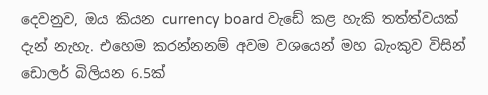දෙවනුව, ඔය කියන currency board වැඩේ කළ හැකි තත්ත්වයක් දැන් නැහැ. එහෙම කරන්නනම් අවම වශයෙන් මහ බැංකුව විසින් ඩොලර් බිලියන 6.5ක්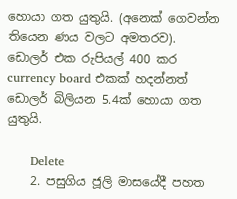හොයා ගත යුතුයි. (අනෙක් ගෙවන්න තියෙන ණය වලට අමතරව). ඩොලර් එක රුපියල් 400 කර currency board එකක් හදන්නත් ඩොලර් බිලියන 5.4ක් හොයා ගත යුතුයි.

      Delete
    2. පසුගිය ජූලි මාසයේදී පහත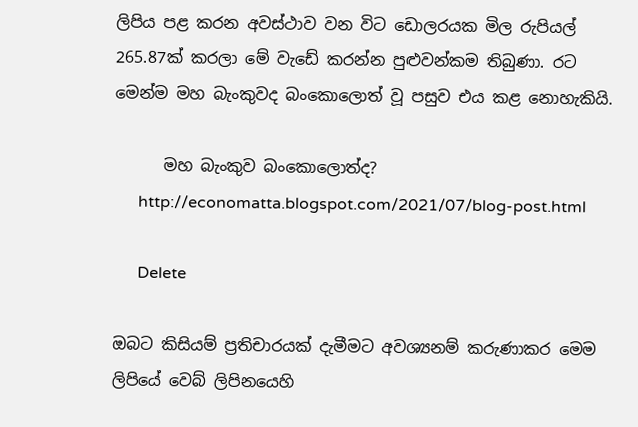ලිපිය පළ කරන අවස්ථාව වන විට ඩොලරයක මිල රුපියල් 265.87ක් කරලා මේ වැඩේ කරන්න පුළුවන්කම තිබුණා. රට මෙන්ම මහ බැංකුවද බංකොලොත් වූ පසුව එය කළ නොහැකියි.

      මහ බැංකුව බංකොලොත්ද?
      http://economatta.blogspot.com/2021/07/blog-post.html

      Delete

ඔබට කිසියම් ප්‍රතිචාරයක් දැමීමට අවශ්‍යනම් කරුණාකර මෙම ලිපියේ වෙබ් ලිපිනයෙහි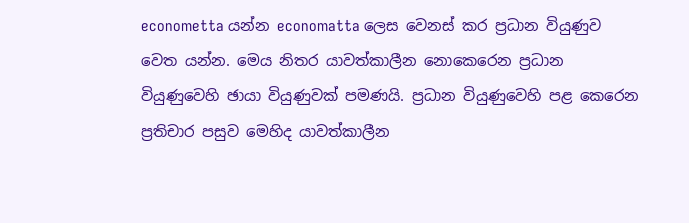econometta යන්න economatta ලෙස වෙනස් කර ප්‍රධාන වියුණුව වෙත යන්න. මෙය නිතර යාවත්කාලීන නොකෙරෙන ප්‍රධාන වියුණුවෙහි ඡායා වියුණුවක් පමණයි. ප්‍රධාන වියුණුවෙහි පළ කෙරෙන ප්‍රතිචාර පසුව මෙහිද යාවත්කාලීන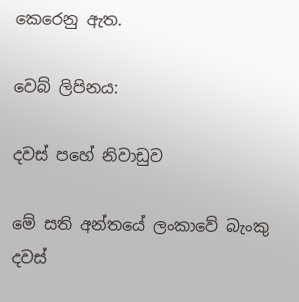කෙරෙනු ඇත.

වෙබ් ලිපිනය:

දවස් පහේ නිවාඩුව

මේ සති අන්තයේ ලංකාවේ බැංකු දවස්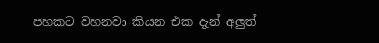පහකට වහනවා කියන එක දැන් අලුත්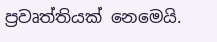ප්‍රවෘත්තියක් නෙමෙයි.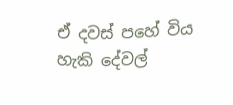ඒ දවස් පහේ විය හැකි දේවල්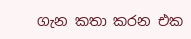ගැන කතා කරන එක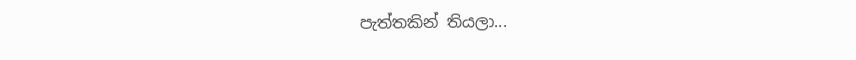පැත්තකින් තියලා...